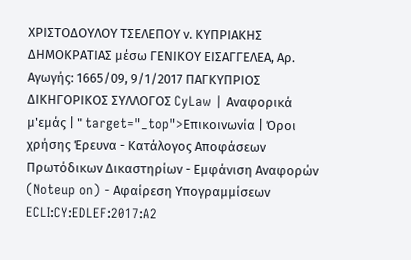ΧΡΙΣΤΟΔΟΥΛΟΥ ΤΣΕΛΕΠΟΥ ν. ΚΥΠΡΙΑΚΗΣ ΔΗΜΟΚΡΑΤΙΑΣ μέσω ΓΕΝΙΚΟΥ ΕΙΣΑΓΓΕΛΕΑ, Αρ. Αγωγής: 1665/09, 9/1/2017 ΠΑΓΚΥΠΡΙΟΣ ΔΙΚΗΓΟΡΙΚΟΣ ΣΥΛΛΟΓΟΣ CyLaw | Αναφορικά μ'εμάς | " target="_top">Επικοινωνία | Όροι χρήσης Έρευνα - Κατάλογος Αποφάσεων Πρωτόδικων Δικαστηρίων - Εμφάνιση Αναφορών (Noteup on) - Αφαίρεση Υπογραμμίσεων ECLI:CY:EDLEF:2017:A2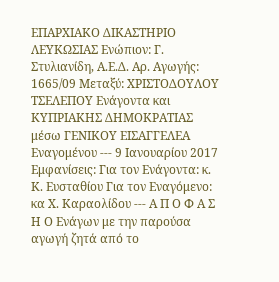EΠΑΡΧΙΑΚΟ ΔΙΚΑΣΤΗΡΙΟ ΛΕΥΚΩΣΙΑΣ Ενώπιον: Γ. Στυλιανίδη, Α.Ε.Δ. Αρ. Αγωγής: 1665/09 Μεταξύ: ΧΡΙΣΤΟΔΟΥΛΟΥ ΤΣΕΛΕΠΟΥ Ενάγοντα και ΚΥΠΡΙΑΚΗΣ ΔΗΜΟΚΡΑΤΙΑΣ μέσω ΓΕΝΙΚΟΥ ΕΙΣΑΓΓΕΛΕΑ Εναγομένου --- 9 Iανουαρίου 2017 Εμφανίσεις: Για τον Ενάγοντα: κ. Κ. Ευσταθίου Για τον Εναγόμενο: κα Χ. Καραολίδου --- Α Π Ο Φ Α Σ Η Ο Ενάγων με την παρούσα αγωγή ζητά από το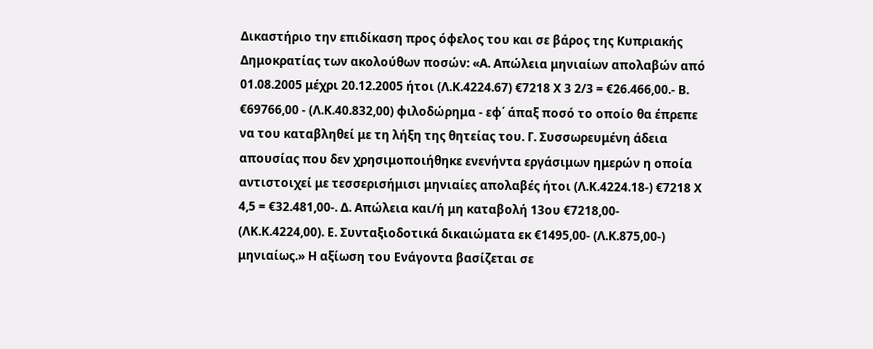Δικαστήριο την επιδίκαση προς όφελος του και σε βάρος της Κυπριακής Δημοκρατίας των ακολούθων ποσών: «Α. Απώλεια μηνιαίων απολαβών από 01.08.2005 μέχρι 20.12.2005 ήτοι (Λ.Κ.4224.67) €7218 Χ 3 2/3 = €26.466,00.- Β. €69766,00 - (Λ.Κ.40.832,00) φιλοδώρημα - εφ΄ άπαξ ποσό το οποίο θα έπρεπε να του καταβληθεί με τη λήξη της θητείας του. Γ. Συσσωρευμένη άδεια απουσίας που δεν χρησιμοποιήθηκε ενενήντα εργάσιμων ημερών η οποία αντιστοιχεί με τεσσερισήμισι μηνιαίες απολαβές ήτοι (Λ.Κ.4224.18-) €7218 Χ 4,5 = €32.481,00-. Δ. Απώλεια και/ή μη καταβολή 13ου €7218,00- (ΛΚ.Κ.4224,00). Ε. Συνταξιοδοτικά δικαιώματα εκ €1495,00- (Λ.Κ.875,00-) μηνιαίως.» Η αξίωση του Ενάγοντα βασίζεται σε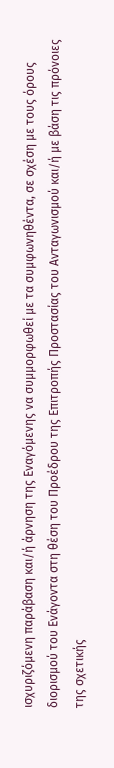ισχυριζόμενη παράβαση και/ή άρνηση της Εναγόμενης να συμμορφωθεί με τα συμφωνηθέντα, σε σχέση με τους όρους διορισμού του Ενάγοντα στη θέση του Προέδρου της Επιτροπής Προστασίας του Ανταγωνισμού και/ή με βάση τις πρόνοιες της σχετικής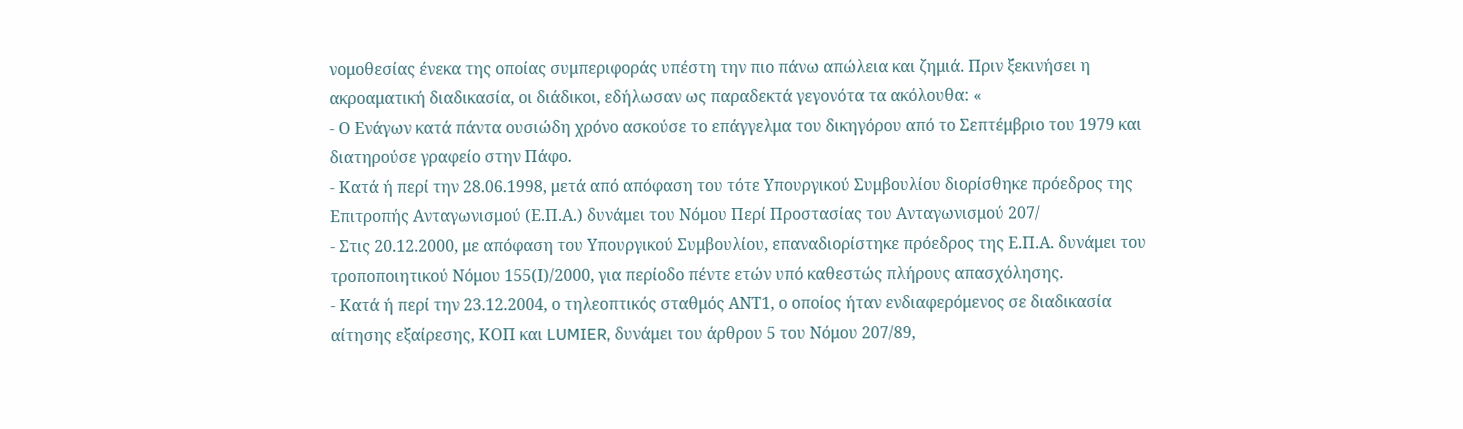νομοθεσίας ένεκα της οποίας συμπεριφοράς υπέστη την πιο πάνω απώλεια και ζημιά. Πριν ξεκινήσει η ακροαματική διαδικασία, οι διάδικοι, εδήλωσαν ως παραδεκτά γεγονότα τα ακόλουθα: «
- Ο Ενάγων κατά πάντα ουσιώδη χρόνο ασκούσε το επάγγελμα του δικηγόρου από το Σεπτέμβριο του 1979 και διατηρούσε γραφείο στην Πάφο.
- Κατά ή περί την 28.06.1998, μετά από απόφαση του τότε Υπουργικού Συμβουλίου διορίσθηκε πρόεδρος της Επιτροπής Ανταγωνισμού (Ε.Π.Α.) δυνάμει του Νόμου Περί Προστασίας του Ανταγωνισμού 207/
- Στις 20.12.2000, με απόφαση του Υπουργικού Συμβουλίου, επαναδιορίστηκε πρόεδρος της Ε.Π.Α. δυνάμει του τροποποιητικού Νόμου 155(Ι)/2000, για περίοδο πέντε ετών υπό καθεστώς πλήρους απασχόλησης.
- Κατά ή περί την 23.12.2004, ο τηλεοπτικός σταθμός ΑΝΤ1, ο οποίος ήταν ενδιαφερόμενος σε διαδικασία αίτησης εξαίρεσης, ΚΟΠ και LUMIER, δυνάμει του άρθρου 5 του Νόμου 207/89,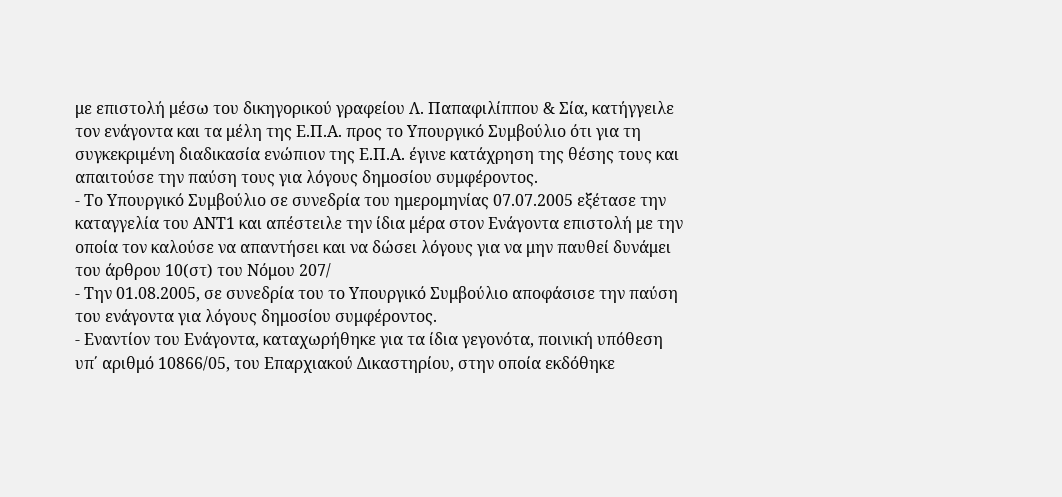με επιστολή μέσω του δικηγορικού γραφείου Λ. Παπαφιλίππου & Σία, κατήγγειλε τον ενάγοντα και τα μέλη της Ε.Π.Α. προς το Υπουργικό Συμβούλιο ότι για τη συγκεκριμένη διαδικασία ενώπιον της Ε.Π.Α. έγινε κατάχρηση της θέσης τους και απαιτούσε την παύση τους για λόγους δημοσίου συμφέροντος.
- Το Υπουργικό Συμβούλιο σε συνεδρία του ημερομηνίας 07.07.2005 εξέτασε την καταγγελία του ΑΝΤ1 και απέστειλε την ίδια μέρα στον Ενάγοντα επιστολή με την οποία τον καλούσε να απαντήσει και να δώσει λόγους για να μην παυθεί δυνάμει του άρθρου 10(στ) του Νόμου 207/
- Την 01.08.2005, σε συνεδρία του το Υπουργικό Συμβούλιο αποφάσισε την παύση του ενάγοντα για λόγους δημοσίου συμφέροντος.
- Εναντίον του Ενάγοντα, καταχωρήθηκε για τα ίδια γεγονότα, ποινική υπόθεση υπ΄ αριθμό 10866/05, του Επαρχιακού Δικαστηρίου, στην οποία εκδόθηκε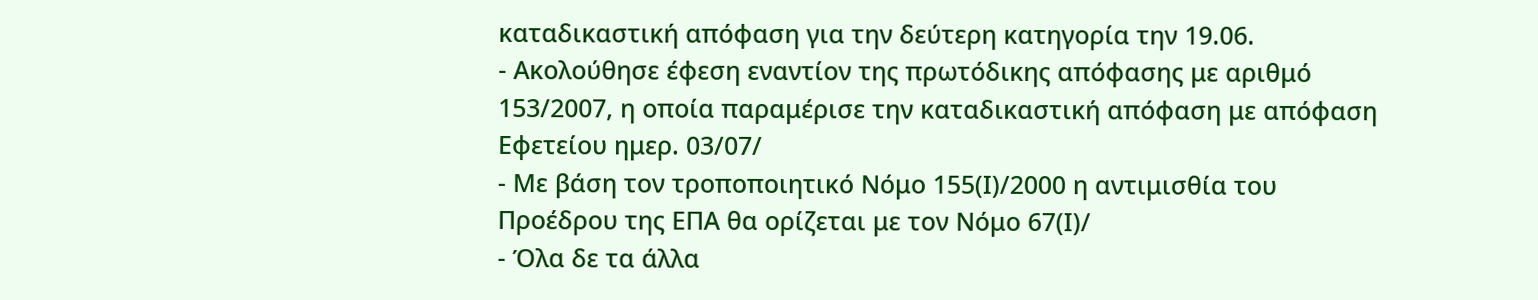καταδικαστική απόφαση για την δεύτερη κατηγορία την 19.06.
- Ακολούθησε έφεση εναντίον της πρωτόδικης απόφασης με αριθμό 153/2007, η οποία παραμέρισε την καταδικαστική απόφαση με απόφαση Εφετείου ημερ. 03/07/
- Με βάση τον τροποποιητικό Νόμο 155(Ι)/2000 η αντιμισθία του Προέδρου της ΕΠΑ θα ορίζεται με τον Νόμο 67(Ι)/
- Όλα δε τα άλλα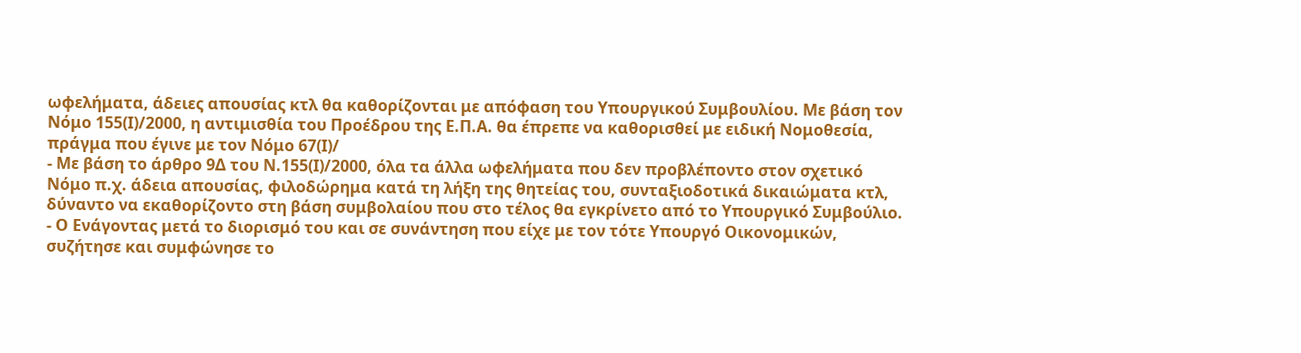ωφελήματα, άδειες απουσίας κτλ θα καθορίζονται με απόφαση του Υπουργικού Συμβουλίου. Με βάση τον Νόμο 155(Ι)/2000, η αντιμισθία του Προέδρου της Ε.Π.Α. θα έπρεπε να καθορισθεί με ειδική Νομοθεσία, πράγμα που έγινε με τον Νόμο 67(Ι)/
- Με βάση το άρθρο 9Δ του Ν.155(Ι)/2000, όλα τα άλλα ωφελήματα που δεν προβλέποντο στον σχετικό Νόμο π.χ. άδεια απουσίας, φιλοδώρημα κατά τη λήξη της θητείας του, συνταξιοδοτικά δικαιώματα κτλ, δύναντο να εκαθορίζοντο στη βάση συμβολαίου που στο τέλος θα εγκρίνετο από το Υπουργικό Συμβούλιο.
- Ο Ενάγοντας μετά το διορισμό του και σε συνάντηση που είχε με τον τότε Υπουργό Οικονομικών, συζήτησε και συμφώνησε το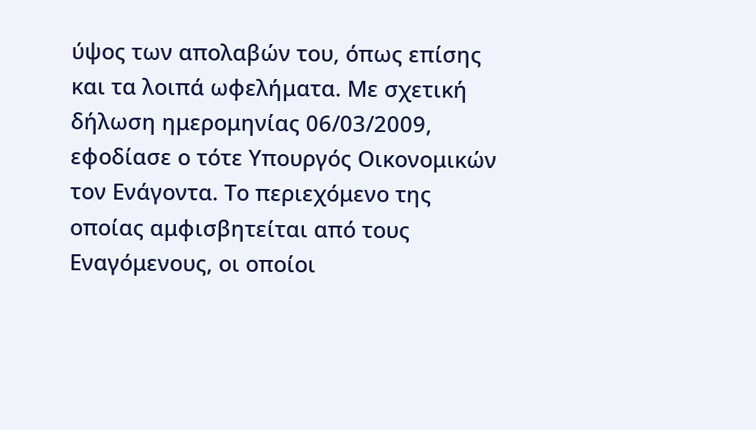ύψος των απολαβών του, όπως επίσης και τα λοιπά ωφελήματα. Με σχετική δήλωση ημερομηνίας 06/03/2009, εφοδίασε ο τότε Υπουργός Οικονομικών τον Ενάγοντα. Το περιεχόμενο της οποίας αμφισβητείται από τους Εναγόμενους, οι οποίοι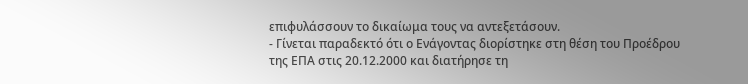επιφυλάσσουν το δικαίωμα τους να αντεξετάσουν.
- Γίνεται παραδεκτό ότι ο Ενάγοντας διορίστηκε στη θέση του Προέδρου της ΕΠΑ στις 20.12.2000 και διατήρησε τη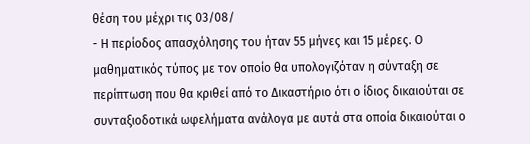θέση του μέχρι τις 03/08/
- Η περίοδος απασχόλησης του ήταν 55 μήνες και 15 μέρες. Ο μαθηματικός τύπος με τον οποίο θα υπολογιζόταν η σύνταξη σε περίπτωση που θα κριθεί από το Δικαστήριο ότι ο ίδιος δικαιούται σε συνταξιοδοτικά ωφελήματα ανάλογα με αυτά στα οποία δικαιούται ο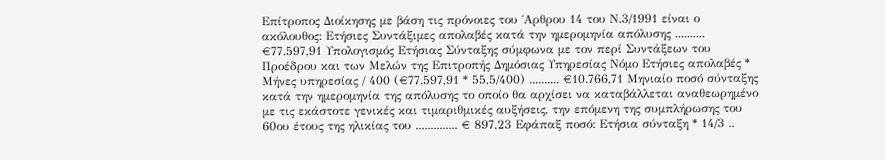Επίτροπος Διοίκησης με βάση τις πρόνοιες του ΄Αρθρου 14 του Ν.3/1991 είναι ο ακόλουθος: Ετήσιες Συντάξιμες απολαβές κατά την ημερομηνία απόλυσης .......... €77.597,91 Υπολογισμός Ετήσιας Σύνταξης σύμφωνα με τον περί Συντάξεων του Προέδρου και των Μελών της Επιτροπής Δημόσιας Υπηρεσίας Νόμο Ετήσιες απολαβές * Μήνες υπηρεσίας / 400 (€77.597,91 * 55,5/400) .......... €10.766,71 Μηνιαίο ποσό σύνταξης κατά την ημερομηνία της απόλυσης το οποίο θα αρχίσει να καταβάλλεται αναθεωρημένο με τις εκάστοτε γενικές και τιμαριθμικές αυξήσεις, την επόμενη της συμπλήρωσης του 60ου έτους της ηλικίας του .............. € 897,23 Εφάπαξ ποσό: Ετήσια σύνταξη * 14/3 ..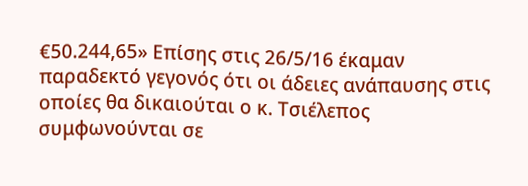€50.244,65» Επίσης στις 26/5/16 έκαμαν παραδεκτό γεγονός ότι οι άδειες ανάπαυσης στις οποίες θα δικαιούται ο κ. Τσιέλεπος συμφωνούνται σε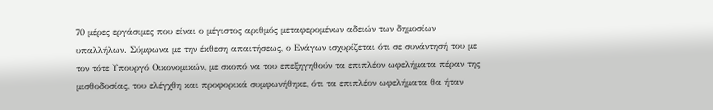70 μέρες εργάσιμες που είναι ο μέγιστος αριθμός μεταφερομένων αδειών των δημοσίων υπαλλήλων. Σύμφωνα με την έκθεση απαιτήσεως, ο Ενάγων ισχυρίζεται ότι σε συνάντησή του με τον τότε Υπουργό Οικονομικών, με σκοπό να του επεξηγηθούν τα επιπλέον ωφελήματα πέραν της μισθοδοσίας, του ελέγχθη και προφορικά συμφωνήθηκε, ότι τα επιπλέον ωφελήματα θα ήταν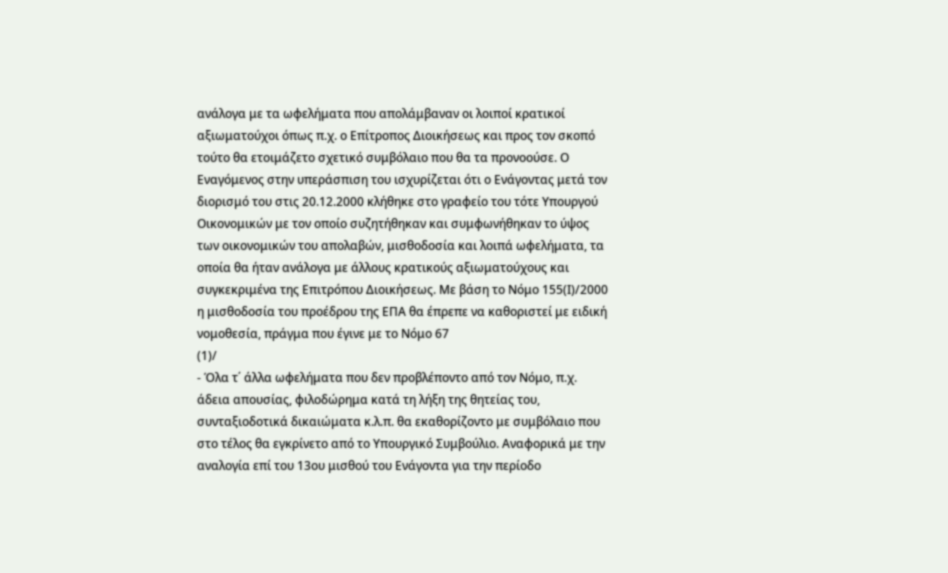ανάλογα με τα ωφελήματα που απολάμβαναν οι λοιποί κρατικοί αξιωματούχοι όπως π.χ. ο Επίτροπος Διοικήσεως και προς τον σκοπό τούτο θα ετοιμάζετο σχετικό συμβόλαιο που θα τα προνοούσε. Ο Εναγόμενος στην υπεράσπιση του ισχυρίζεται ότι ο Ενάγοντας μετά τον διορισμό του στις 20.12.2000 κλήθηκε στο γραφείο του τότε Υπουργού Οικονομικών με τον οποίο συζητήθηκαν και συμφωνήθηκαν το ύψος των οικονομικών του απολαβών, μισθοδοσία και λοιπά ωφελήματα, τα οποία θα ήταν ανάλογα με άλλους κρατικούς αξιωματούχους και συγκεκριμένα της Επιτρόπου Διοικήσεως. Με βάση το Νόμο 155(Ι)/2000 η μισθοδοσία του προέδρου της ΕΠΑ θα έπρεπε να καθοριστεί με ειδική νομοθεσία, πράγμα που έγινε με το Νόμο 67
(1)/
- Όλα τ΄ άλλα ωφελήματα που δεν προβλέποντο από τον Νόμο, π.χ. άδεια απουσίας, φιλοδώρημα κατά τη λήξη της θητείας του, συνταξιοδοτικά δικαιώματα κ.λ.π. θα εκαθορίζοντο με συμβόλαιο που στο τέλος θα εγκρίνετο από το Υπουργικό Συμβούλιο. Αναφορικά με την αναλογία επί του 13ου μισθού του Ενάγοντα για την περίοδο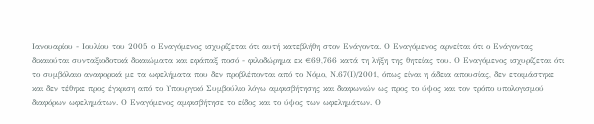Ιανουαρίου - Ιουλίου του 2005 ο Εναγόμενος ισχυρίζεται ότι αυτή κατεβλήθη στον Ενάγοντα. Ο Εναγόμενος αρνείται ότι ο Ενάγοντας δικαιούται συνταξιοδοτικά δικαιώματα και εφάπαξ ποσό - φιλοδώρημα εκ €69,766 κατά τη λήξη της θητείας του. Ο Εναγόμενος ισχυρίζεται ότι το συμβόλαιο αναφορικά με τα ωφελήματα που δεν προβλέπονται από το Νόμο, Ν.67(Ι)/2001, όπως είναι η άδεια απουσίας, δεν ετοιμάστηκε και δεν τέθηκε προς έγκριση από το Υπουργικό Συμβούλιο λόγω αμφισβήτησης και διαφωνιών ως προς το ύψος και τον τρόπο υπολογισμού διαφόρων ωφελημάτων. Ο Εναγόμενος αμφισβήτησε το είδος και το ύψος των ωφελημάτων. Ο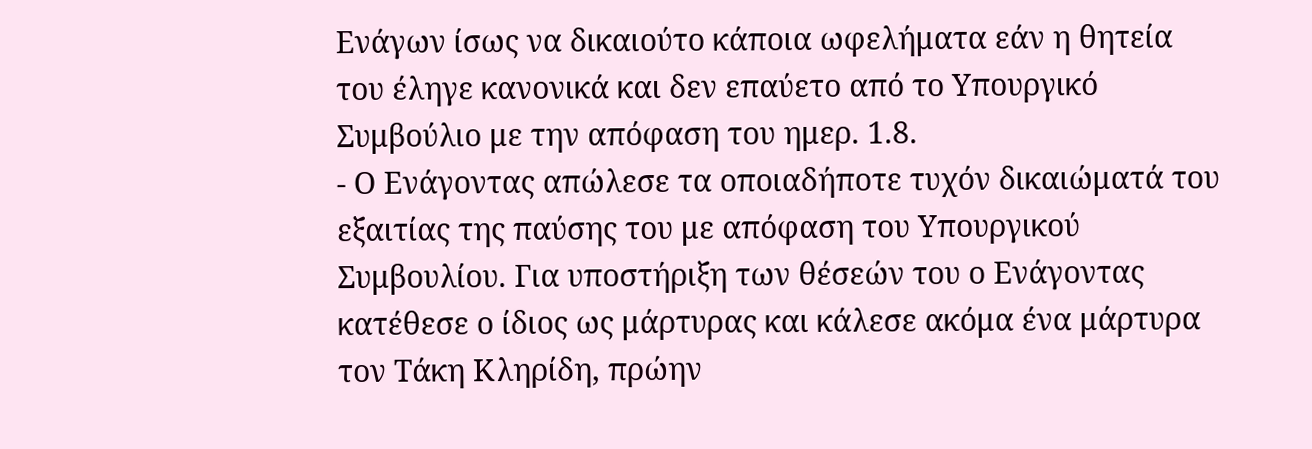Ενάγων ίσως να δικαιούτο κάποια ωφελήματα εάν η θητεία του έληγε κανονικά και δεν επαύετο από το Υπουργικό Συμβούλιο με την απόφαση του ημερ. 1.8.
- Ο Ενάγοντας απώλεσε τα οποιαδήποτε τυχόν δικαιώματά του εξαιτίας της παύσης του με απόφαση του Υπουργικού Συμβουλίου. Για υποστήριξη των θέσεών του ο Ενάγοντας κατέθεσε ο ίδιος ως μάρτυρας και κάλεσε ακόμα ένα μάρτυρα τον Τάκη Κληρίδη, πρώην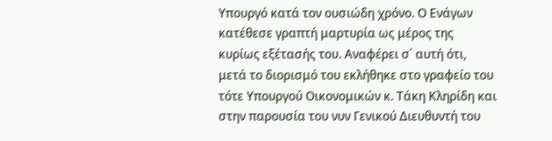Υπουργό κατά τον ουσιώδη χρόνο. Ο Ενάγων κατέθεσε γραπτή μαρτυρία ως μέρος της κυρίως εξέτασής του. Αναφέρει σ΄ αυτή ότι, μετά το διορισμό του εκλήθηκε στο γραφείο του τότε Υπουργού Οικονομικών κ. Τάκη Κληρίδη και στην παρουσία του νυν Γενικού Διευθυντή του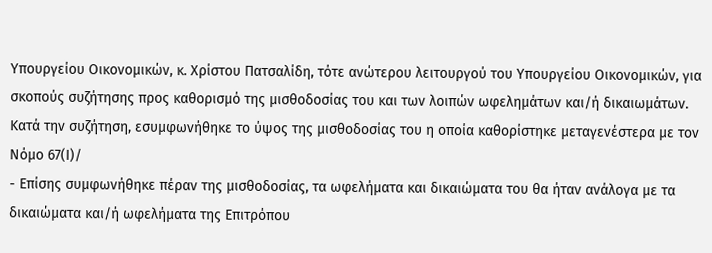Υπουργείου Οικονομικών, κ. Χρίστου Πατσαλίδη, τότε ανώτερου λειτουργού του Υπουργείου Οικονομικών, για σκοπούς συζήτησης προς καθορισμό της μισθοδοσίας του και των λοιπών ωφελημάτων και/ή δικαιωμάτων. Κατά την συζήτηση, εσυμφωνήθηκε το ύψος της μισθοδοσίας του η οποία καθορίστηκε μεταγενέστερα με τον Νόμο 67(Ι)/
- Επίσης συμφωνήθηκε πέραν της μισθοδοσίας, τα ωφελήματα και δικαιώματα του θα ήταν ανάλογα με τα δικαιώματα και/ή ωφελήματα της Επιτρόπου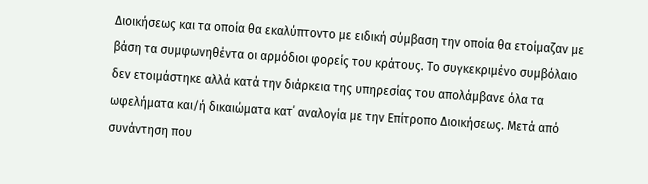Διοικήσεως και τα οποία θα εκαλύπτοντο με ειδική σύμβαση την οποία θα ετοίμαζαν με βάση τα συμφωνηθέντα οι αρμόδιοι φορείς του κράτους. Το συγκεκριμένο συμβόλαιο δεν ετοιμάστηκε αλλά κατά την διάρκεια της υπηρεσίας του απολάμβανε όλα τα ωφελήματα και/ή δικαιώματα κατ΄ αναλογία με την Επίτροπο Διοικήσεως. Μετά από συνάντηση που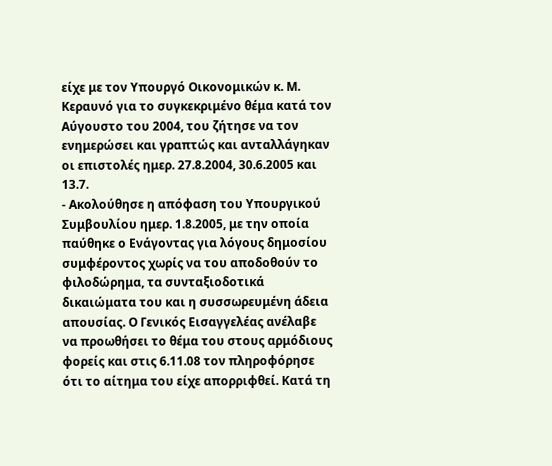είχε με τον Υπουργό Οικονομικών κ. Μ. Κεραυνό για το συγκεκριμένο θέμα κατά τον Αύγουστο του 2004, του ζήτησε να τον ενημερώσει και γραπτώς και ανταλλάγηκαν οι επιστολές ημερ. 27.8.2004, 30.6.2005 και 13.7.
- Ακολούθησε η απόφαση του Υπουργικού Συμβουλίου ημερ. 1.8.2005, με την οποία παύθηκε ο Ενάγοντας για λόγους δημοσίου συμφέροντος χωρίς να του αποδοθούν το φιλοδώρημα, τα συνταξιοδοτικά δικαιώματα του και η συσσωρευμένη άδεια απουσίας. Ο Γενικός Εισαγγελέας ανέλαβε να προωθήσει το θέμα του στους αρμόδιους φορείς και στις 6.11.08 τον πληροφόρησε ότι το αίτημα του είχε απορριφθεί. Κατά τη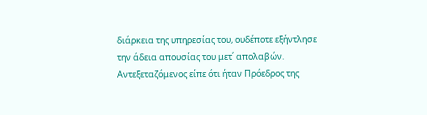διάρκεια της υπηρεσίας του, ουδέποτε εξήντλησε την άδεια απουσίας του μετ΄ απολαβών. Αντεξεταζόμενος είπε ότι ήταν Πρόεδρος της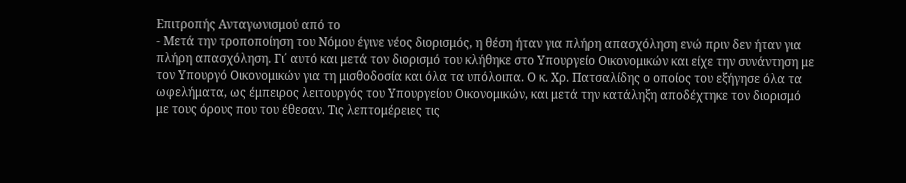Επιτροπής Ανταγωνισμού από το
- Μετά την τροποποίηση του Νόμου έγινε νέος διορισμός, η θέση ήταν για πλήρη απασχόληση ενώ πριν δεν ήταν για πλήρη απασχόληση. Γι΄ αυτό και μετά τον διορισμό του κλήθηκε στο Υπουργείο Οικονομικών και είχε την συνάντηση με τον Υπουργό Οικονομικών για τη μισθοδοσία και όλα τα υπόλοιπα. Ο κ. Χρ. Πατσαλίδης ο οποίος του εξήγησε όλα τα ωφελήματα, ως έμπειρος λειτουργός του Υπουργείου Οικονομικών, και μετά την κατάληξη αποδέχτηκε τον διορισμό με τους όρους που του έθεσαν. Τις λεπτομέρειες τις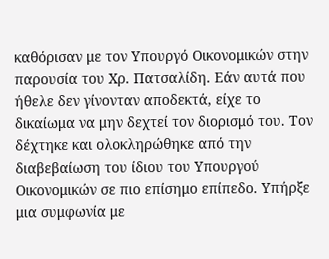καθόρισαν με τον Υπουργό Οικονομικών στην παρουσία του Χρ. Πατσαλίδη. Εάν αυτά που ήθελε δεν γίνονταν αποδεκτά, είχε το δικαίωμα να μην δεχτεί τον διορισμό του. Τον δέχτηκε και ολοκληρώθηκε από την διαβεβαίωση του ίδιου του Υπουργού Οικονομικών σε πιο επίσημο επίπεδο. Υπήρξε μια συμφωνία με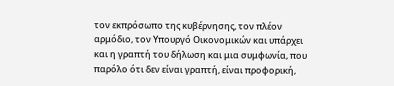τον εκπρόσωπο της κυβέρνησης, τον πλέον αρμόδιο, τον Υπουργό Οικονομικών και υπάρχει και η γραπτή του δήλωση και μια συμφωνία, που παρόλο ότι δεν είναι γραπτή, είναι προφορική,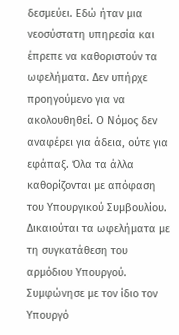δεσμεύει. Εδώ ήταν μια νεοσύστατη υπηρεσία και έπρεπε να καθοριστούν τα ωφελήματα. Δεν υπήρχε προηγούμενο για να ακολουθηθεί. Ο Νόμος δεν αναφέρει για άδεια, ούτε για εφάπαξ. Όλα τα άλλα καθορίζονται με απόφαση του Υπουργικού Συμβουλίου. Δικαιούται τα ωφελήματα με τη συγκατάθεση του αρμόδιου Υπουργού. Συμφώνησε με τον ίδιο τον Υπουργό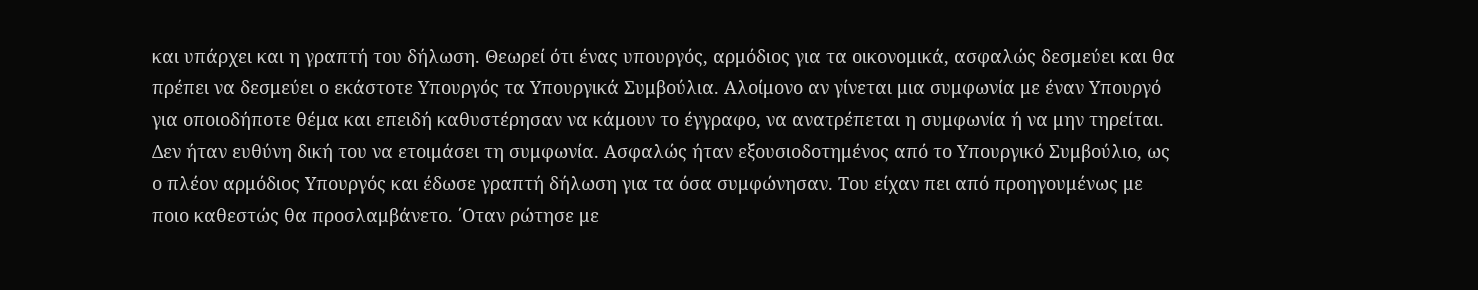και υπάρχει και η γραπτή του δήλωση. Θεωρεί ότι ένας υπουργός, αρμόδιος για τα οικονομικά, ασφαλώς δεσμεύει και θα πρέπει να δεσμεύει ο εκάστοτε Υπουργός τα Υπουργικά Συμβούλια. Αλοίμονο αν γίνεται μια συμφωνία με έναν Υπουργό για οποιοδήποτε θέμα και επειδή καθυστέρησαν να κάμουν το έγγραφο, να ανατρέπεται η συμφωνία ή να μην τηρείται. Δεν ήταν ευθύνη δική του να ετοιμάσει τη συμφωνία. Ασφαλώς ήταν εξουσιοδοτημένος από το Υπουργικό Συμβούλιο, ως ο πλέον αρμόδιος Υπουργός και έδωσε γραπτή δήλωση για τα όσα συμφώνησαν. Του είχαν πει από προηγουμένως με ποιο καθεστώς θα προσλαμβάνετο. ΄Οταν ρώτησε με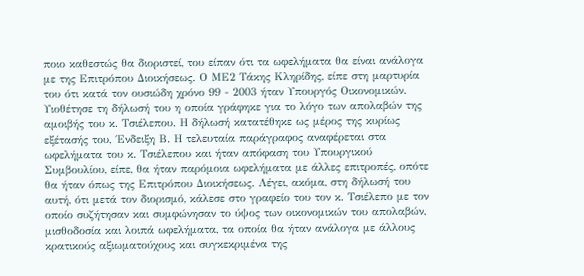ποιο καθεστώς θα διοριστεί, του είπαν ότι τα ωφελήματα θα είναι ανάλογα με της Επιτρόπου Διοικήσεως. Ο ΜΕ2 Τάκης Κληρίδης, είπε στη μαρτυρία του ότι κατά τον ουσιώδη χρόνο 99 - 2003 ήταν Υπουργός Οικονομικών. Υιοθέτησε τη δήλωσή του η οποία γράφηκε για το λόγο των απολαβών της αμοιβής του κ. Τσιέλεπου. Η δήλωσή κατατέθηκε ως μέρος της κυρίως εξέτασής του, ΄Ενδειξη Β. Η τελευταία παράγραφος αναφέρεται στα ωφελήματα του κ. Τσιέλεπου και ήταν απόφαση του Υπουργικού Συμβουλίου, είπε, θα ήταν παρόμοια ωφελήματα με άλλες επιτροπές, οπότε θα ήταν όπως της Επιτρόπου Διοικήσεως. Λέγει, ακόμα, στη δήλωσή του αυτή, ότι μετά τον διορισμό, κάλεσε στο γραφείο του τον κ. Τσιέλεπο με τον οποίο συζήτησαν και συμφώνησαν το ύψος των οικονομικών του απολαβών, μισθοδοσία και λοιπά ωφελήματα, τα οποία θα ήταν ανάλογα με άλλους κρατικούς αξιωματούχους και συγκεκριμένα της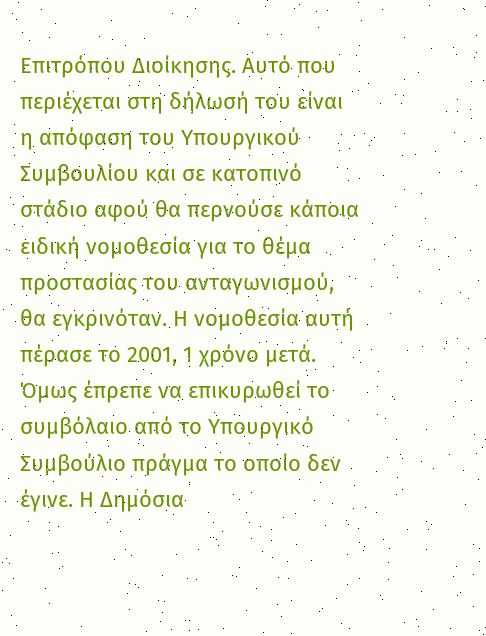Επιτρόπου Διοίκησης. Αυτό που περιέχεται στη δήλωσή του είναι η απόφαση του Υπουργικού Συμβουλίου και σε κατοπινό στάδιο αφού θα περνούσε κάποια ειδική νομοθεσία για το θέμα προστασίας του ανταγωνισμού, θα εγκρινόταν. Η νομοθεσία αυτή πέρασε το 2001, 1 χρόνο μετά. Όμως έπρεπε να επικυρωθεί το συμβόλαιο από το Υπουργικό Συμβούλιο πράγμα το οποίο δεν έγινε. Η Δημόσια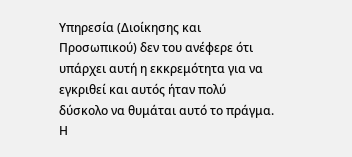Υπηρεσία (Διοίκησης και Προσωπικού) δεν του ανέφερε ότι υπάρχει αυτή η εκκρεμότητα για να εγκριθεί και αυτός ήταν πολύ δύσκολο να θυμάται αυτό το πράγμα. Η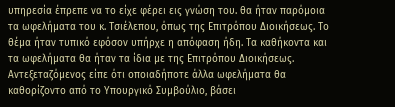υπηρεσία έπρεπε να το είχε φέρει εις γνώση του. θα ήταν παρόμοια τα ωφελήματα του κ. Τσιέλεπου, όπως της Επιτρόπου Διοικήσεως. Το θέμα ήταν τυπικό εφόσον υπήρχε η απόφαση ήδη. Τα καθήκοντα και τα ωφελήματα θα ήταν τα ίδια με της Επιτρόπου Διοικήσεως. Αντεξεταζόμενος είπε ότι οποιαδήποτε άλλα ωφελήματα θα καθορίζοντο από το Υπουργικό Συμβούλιο, βάσει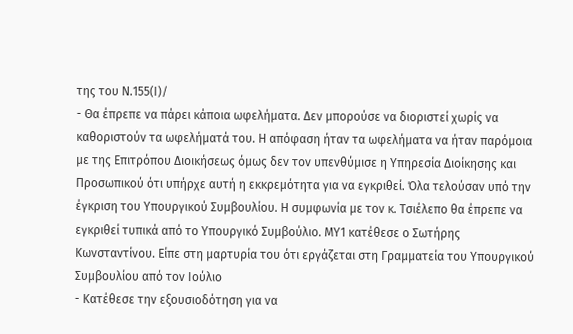της του Ν.155(Ι)/
- Θα έπρεπε να πάρει κάποια ωφελήματα. Δεν μπορούσε να διοριστεί χωρίς να καθοριστούν τα ωφελήματά του. Η απόφαση ήταν τα ωφελήματα να ήταν παρόμοια με της Επιτρόπου Διοικήσεως όμως δεν τον υπενθύμισε η Υπηρεσία Διοίκησης και Προσωπικού ότι υπήρχε αυτή η εκκρεμότητα για να εγκριθεί. Όλα τελούσαν υπό την έγκριση του Υπουργικού Συμβουλίου. Η συμφωνία με τον κ. Τσιέλεπο θα έπρεπε να εγκριθεί τυπικά από το Υπουργικό Συμβούλιο. ΜΥ1 κατέθεσε ο Σωτήρης Κωνσταντίνου. Είπε στη μαρτυρία του ότι εργάζεται στη Γραμματεία του Υπουργικού Συμβουλίου από τον Ιούλιο
- Κατέθεσε την εξουσιοδότηση για να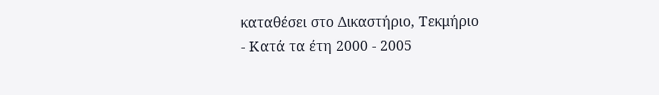καταθέσει στο Δικαστήριο, Τεκμήριο
- Κατά τα έτη 2000 - 2005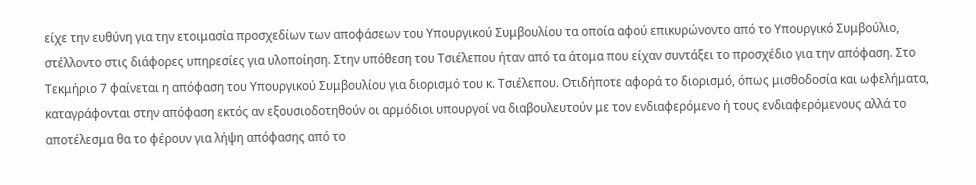είχε την ευθύνη για την ετοιμασία προσχεδίων των αποφάσεων του Υπουργικού Συμβουλίου τα οποία αφού επικυρώνοντο από το Υπουργικό Συμβούλιο, στέλλοντο στις διάφορες υπηρεσίες για υλοποίηση. Στην υπόθεση του Τσιέλεπου ήταν από τα άτομα που είχαν συντάξει το προσχέδιο για την απόφαση. Στο Τεκμήριο 7 φαίνεται η απόφαση του Υπουργικού Συμβουλίου για διορισμό του κ. Τσιέλεπου. Οτιδήποτε αφορά το διορισμό, όπως μισθοδοσία και ωφελήματα, καταγράφονται στην απόφαση εκτός αν εξουσιοδοτηθούν οι αρμόδιοι υπουργοί να διαβουλευτούν με τον ενδιαφερόμενο ή τους ενδιαφερόμενους αλλά το αποτέλεσμα θα το φέρουν για λήψη απόφασης από το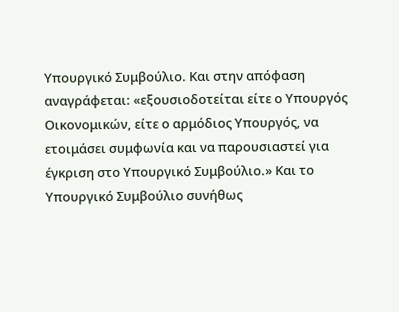Υπουργικό Συμβούλιο. Και στην απόφαση αναγράφεται: «εξουσιοδοτείται είτε ο Υπουργός Οικονομικών, είτε ο αρμόδιος Υπουργός, να ετοιμάσει συμφωνία και να παρουσιαστεί για έγκριση στο Υπουργικό Συμβούλιο.» Και το Υπουργικό Συμβούλιο συνήθως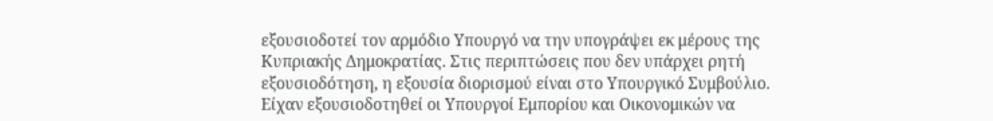εξουσιοδοτεί τον αρμόδιο Υπουργό να την υπογράψει εκ μέρους της Κυπριακής Δημοκρατίας. Στις περιπτώσεις που δεν υπάρχει ρητή εξουσιοδότηση, η εξουσία διορισμού είναι στο Υπουργικό Συμβούλιο. Είχαν εξουσιοδοτηθεί οι Υπουργοί Εμπορίου και Οικονομικών να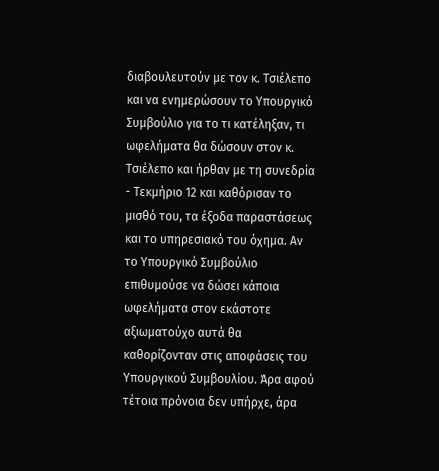διαβουλευτούν με τον κ. Τσιέλεπο και να ενημερώσουν το Υπουργικό Συμβούλιο για το τι κατέληξαν, τι ωφελήματα θα δώσουν στον κ. Τσιέλεπο και ήρθαν με τη συνεδρία - Τεκμήριο 12 και καθόρισαν το μισθό του, τα έξοδα παραστάσεως και το υπηρεσιακό του όχημα. Αν το Υπουργικό Συμβούλιο επιθυμούσε να δώσει κάποια ωφελήματα στον εκάστοτε αξιωματούχο αυτά θα καθορίζονταν στις αποφάσεις του Υπουργικού Συμβουλίου. Άρα αφού τέτοια πρόνοια δεν υπήρχε, άρα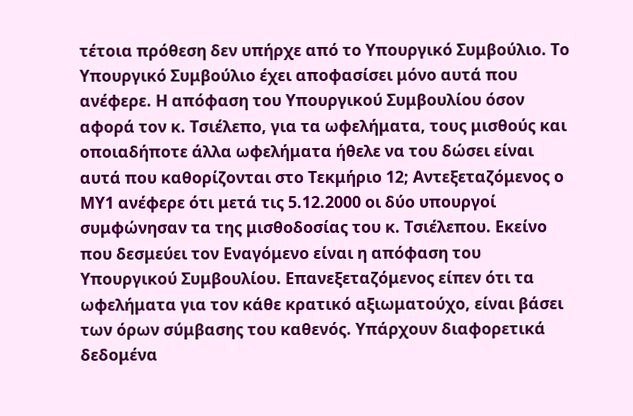τέτοια πρόθεση δεν υπήρχε από το Υπουργικό Συμβούλιο. Το Υπουργικό Συμβούλιο έχει αποφασίσει μόνο αυτά που ανέφερε. Η απόφαση του Υπουργικού Συμβουλίου όσον αφορά τον κ. Τσιέλεπο, για τα ωφελήματα, τους μισθούς και οποιαδήποτε άλλα ωφελήματα ήθελε να του δώσει είναι αυτά που καθορίζονται στο Τεκμήριο 12; Αντεξεταζόμενος ο ΜΥ1 ανέφερε ότι μετά τις 5.12.2000 οι δύο υπουργοί συμφώνησαν τα της μισθοδοσίας του κ. Τσιέλεπου. Εκείνο που δεσμεύει τον Εναγόμενο είναι η απόφαση του Υπουργικού Συμβουλίου. Επανεξεταζόμενος είπεν ότι τα ωφελήματα για τον κάθε κρατικό αξιωματούχο, είναι βάσει των όρων σύμβασης του καθενός. Υπάρχουν διαφορετικά δεδομένα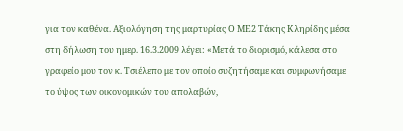για τον καθένα. Αξιολόγηση της μαρτυρίας Ο ΜΕ2 Τάκης Κληρίδης μέσα στη δήλωση του ημερ. 16.3.2009 λέγει: «Μετά το διορισμό, κάλεσα στο γραφείο μου τον κ. Τσιέλεπο με τον οποίο συζητήσαμε και συμφωνήσαμε το ύψος των οικονομικών του απολαβών,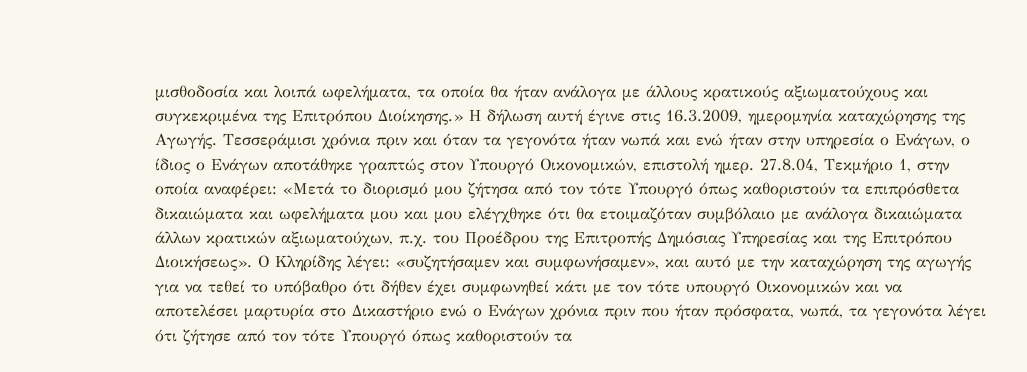μισθοδοσία και λοιπά ωφελήματα, τα οποία θα ήταν ανάλογα με άλλους κρατικούς αξιωματούχους και συγκεκριμένα της Επιτρόπου Διοίκησης.» Η δήλωση αυτή έγινε στις 16.3.2009, ημερομηνία καταχώρησης της Αγωγής. Τεσσεράμισι χρόνια πριν και όταν τα γεγονότα ήταν νωπά και ενώ ήταν στην υπηρεσία ο Ενάγων, ο ίδιος ο Ενάγων αποτάθηκε γραπτώς στον Υπουργό Οικονομικών, επιστολή ημερ. 27.8.04, Τεκμήριο 1, στην οποία αναφέρει: «Μετά το διορισμό μου ζήτησα από τον τότε Υπουργό όπως καθοριστούν τα επιπρόσθετα δικαιώματα και ωφελήματα μου και μου ελέγχθηκε ότι θα ετοιμαζόταν συμβόλαιο με ανάλογα δικαιώματα άλλων κρατικών αξιωματούχων, π.χ. του Προέδρου της Επιτροπής Δημόσιας Υπηρεσίας και της Επιτρόπου Διοικήσεως». Ο Κληρίδης λέγει: «συζητήσαμεν και συμφωνήσαμεν», και αυτό με την καταχώρηση της αγωγής για να τεθεί το υπόβαθρο ότι δήθεν έχει συμφωνηθεί κάτι με τον τότε υπουργό Οικονομικών και να αποτελέσει μαρτυρία στο Δικαστήριο ενώ ο Ενάγων χρόνια πριν που ήταν πρόσφατα, νωπά, τα γεγονότα λέγει ότι ζήτησε από τον τότε Υπουργό όπως καθοριστούν τα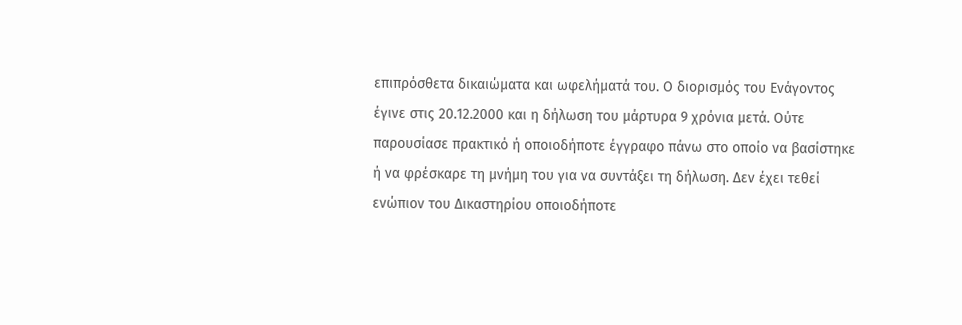επιπρόσθετα δικαιώματα και ωφελήματά του. Ο διορισμός του Ενάγοντος έγινε στις 20.12.2000 και η δήλωση του μάρτυρα 9 χρόνια μετά. Ούτε παρουσίασε πρακτικό ή οποιοδήποτε έγγραφο πάνω στο οποίο να βασίστηκε ή να φρέσκαρε τη μνήμη του για να συντάξει τη δήλωση. Δεν έχει τεθεί ενώπιον του Δικαστηρίου οποιοδήποτε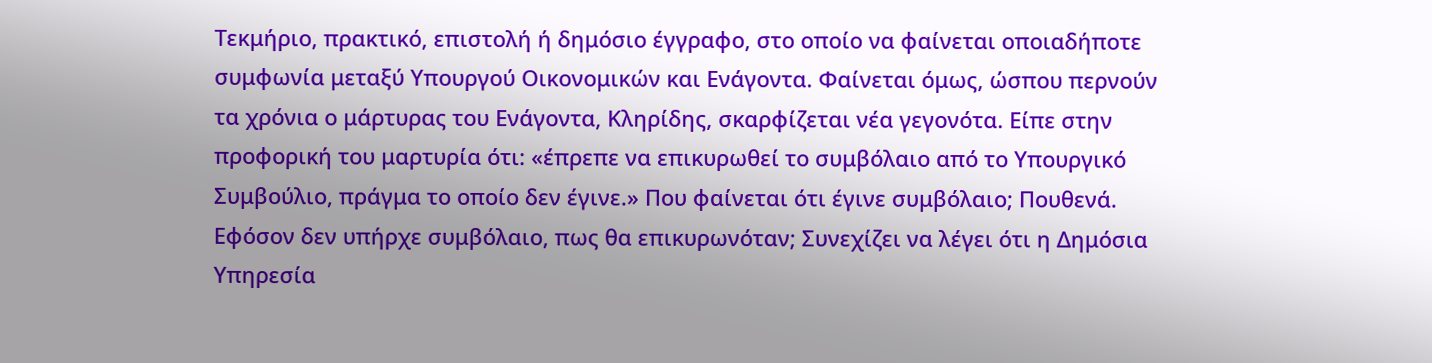Τεκμήριο, πρακτικό, επιστολή ή δημόσιο έγγραφο, στο οποίο να φαίνεται οποιαδήποτε συμφωνία μεταξύ Υπουργού Οικονομικών και Ενάγοντα. Φαίνεται όμως, ώσπου περνούν τα χρόνια ο μάρτυρας του Ενάγοντα, Κληρίδης, σκαρφίζεται νέα γεγονότα. Είπε στην προφορική του μαρτυρία ότι: «έπρεπε να επικυρωθεί το συμβόλαιο από το Υπουργικό Συμβούλιο, πράγμα το οποίο δεν έγινε.» Που φαίνεται ότι έγινε συμβόλαιο; Πουθενά. Εφόσον δεν υπήρχε συμβόλαιο, πως θα επικυρωνόταν; Συνεχίζει να λέγει ότι η Δημόσια Υπηρεσία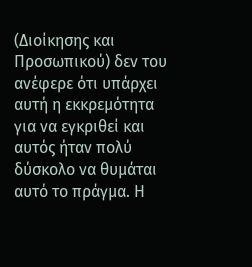(Διοίκησης και Προσωπικού) δεν του ανέφερε ότι υπάρχει αυτή η εκκρεμότητα για να εγκριθεί και αυτός ήταν πολύ δύσκολο να θυμάται αυτό το πράγμα. Η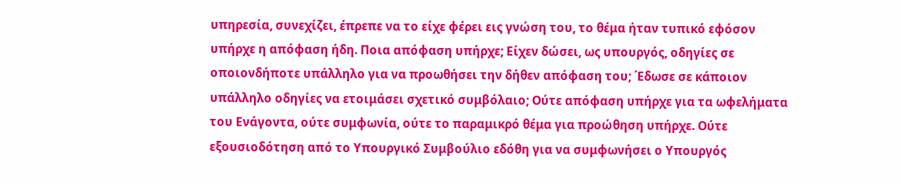υπηρεσία, συνεχίζει, έπρεπε να το είχε φέρει εις γνώση του, το θέμα ήταν τυπικό εφόσον υπήρχε η απόφαση ήδη. Ποια απόφαση υπήρχε; Είχεν δώσει, ως υπουργός, οδηγίες σε οποιονδήποτε υπάλληλο για να προωθήσει την δήθεν απόφαση του; ΄Εδωσε σε κάποιον υπάλληλο οδηγίες να ετοιμάσει σχετικό συμβόλαιο; Ούτε απόφαση υπήρχε για τα ωφελήματα του Ενάγοντα, ούτε συμφωνία, ούτε το παραμικρό θέμα για προώθηση υπήρχε. Ούτε εξουσιοδότηση από το Υπουργικό Συμβούλιο εδόθη για να συμφωνήσει ο Υπουργός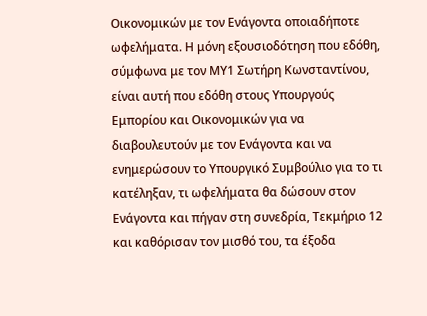Οικονομικών με τον Ενάγοντα οποιαδήποτε ωφελήματα. Η μόνη εξουσιοδότηση που εδόθη, σύμφωνα με τον ΜΥ1 Σωτήρη Κωνσταντίνου, είναι αυτή που εδόθη στους Υπουργούς Εμπορίου και Οικονομικών για να διαβουλευτούν με τον Ενάγοντα και να ενημερώσουν το Υπουργικό Συμβούλιο για το τι κατέληξαν, τι ωφελήματα θα δώσουν στον Ενάγοντα και πήγαν στη συνεδρία, Τεκμήριο 12 και καθόρισαν τον μισθό του, τα έξοδα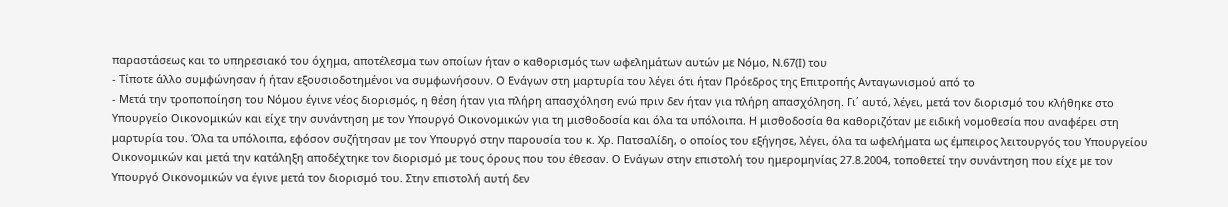παραστάσεως και το υπηρεσιακό του όχημα, αποτέλεσμα των οποίων ήταν ο καθορισμός των ωφελημάτων αυτών με Νόμο, Ν.67(Ι) του
- Τίποτε άλλο συμφώνησαν ή ήταν εξουσιοδοτημένοι να συμφωνήσουν. Ο Ενάγων στη μαρτυρία του λέγει ότι ήταν Πρόεδρος της Επιτροπής Ανταγωνισμού από το
- Μετά την τροποποίηση του Νόμου έγινε νέος διορισμός, η θέση ήταν για πλήρη απασχόληση ενώ πριν δεν ήταν για πλήρη απασχόληση. Γι΄ αυτό, λέγει, μετά τον διορισμό του κλήθηκε στο Υπουργείο Οικονομικών και είχε την συνάντηση με τον Υπουργό Οικονομικών για τη μισθοδοσία και όλα τα υπόλοιπα. Η μισθοδοσία θα καθοριζόταν με ειδική νομοθεσία που αναφέρει στη μαρτυρία του. Όλα τα υπόλοιπα, εφόσον συζήτησαν με τον Υπουργό στην παρουσία του κ. Χρ. Πατσαλίδη, ο οποίος του εξήγησε, λέγει, όλα τα ωφελήματα ως έμπειρος λειτουργός του Υπουργείου Οικονομικών και μετά την κατάληξη αποδέχτηκε τον διορισμό με τους όρους που του έθεσαν. Ο Ενάγων στην επιστολή του ημερομηνίας 27.8.2004, τοποθετεί την συνάντηση που είχε με τον Υπουργό Οικονομικών να έγινε μετά τον διορισμό του. Στην επιστολή αυτή δεν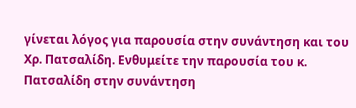γίνεται λόγος για παρουσία στην συνάντηση και του Χρ. Πατσαλίδη. Ενθυμείτε την παρουσία του κ. Πατσαλίδη στην συνάντηση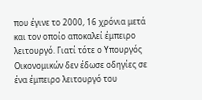που έγινε το 2000, 16 χρόνια μετά και τον οποίο αποκαλεί έμπειρο λειτουργό. Γιατί τότε ο Υπουργός Οικονομικών δεν έδωσε οδηγίες σε ένα έμπειρο λειτουργό του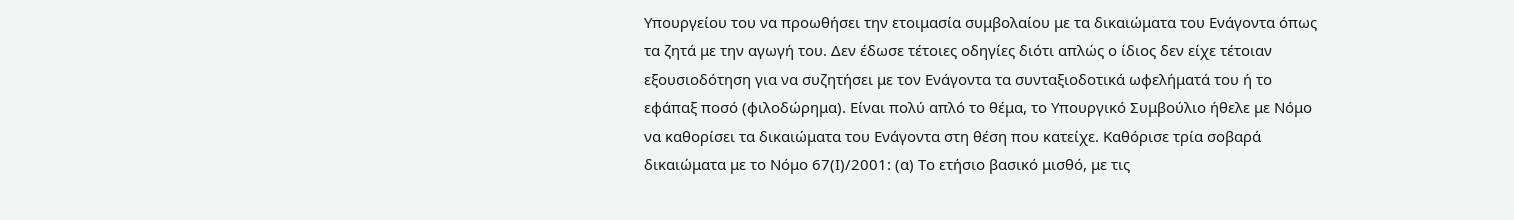Υπουργείου του να προωθήσει την ετοιμασία συμβολαίου με τα δικαιώματα του Ενάγοντα όπως τα ζητά με την αγωγή του. Δεν έδωσε τέτοιες οδηγίες διότι απλώς ο ίδιος δεν είχε τέτοιαν εξουσιοδότηση για να συζητήσει με τον Ενάγοντα τα συνταξιοδοτικά ωφελήματά του ή το εφάπαξ ποσό (φιλοδώρημα). Είναι πολύ απλό το θέμα, το Υπουργικό Συμβούλιο ήθελε με Νόμο να καθορίσει τα δικαιώματα του Ενάγοντα στη θέση που κατείχε. Καθόρισε τρία σοβαρά δικαιώματα με το Νόμο 67(Ι)/2001: (α) Το ετήσιο βασικό μισθό, με τις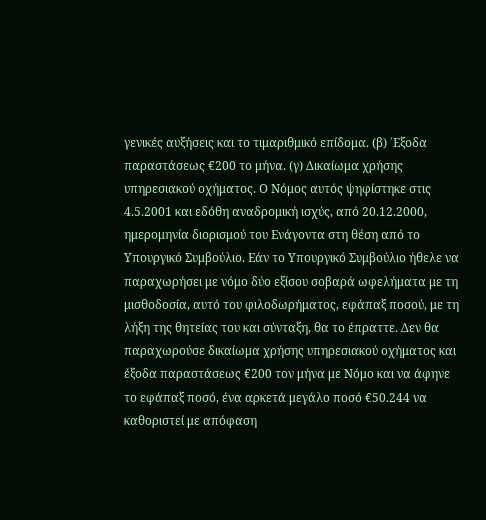γενικές αυξήσεις και το τιμαριθμικό επίδομα. (β) ΄Εξοδα παραστάσεως €200 το μήνα. (γ) Δικαίωμα χρήσης υπηρεσιακού οχήματος. Ο Νόμος αυτός ψηφίστηκε στις 4.5.2001 και εδόθη αναδρομική ισχύς, από 20.12.2000, ημερομηνία διορισμού του Ενάγοντα στη θέση από το Υπουργικό Συμβούλιο. Εάν το Υπουργικό Συμβούλιο ήθελε να παραχωρήσει με νόμο δύο εξίσου σοβαρά ωφελήματα με τη μισθοδοσία, αυτό του φιλοδωρήματος, εφάπαξ ποσού, με τη λήξη της θητείας του και σύνταξη, θα το έπραττε. Δεν θα παραχωρούσε δικαίωμα χρήσης υπηρεσιακού οχήματος και έξοδα παραστάσεως €200 τον μήνα με Νόμο και να άφηνε το εφάπαξ ποσό, ένα αρκετά μεγάλο ποσό €50.244 να καθοριστεί με απόφαση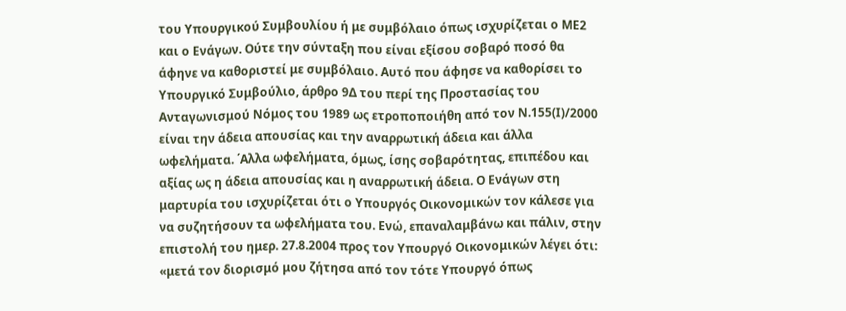του Υπουργικού Συμβουλίου ή με συμβόλαιο όπως ισχυρίζεται ο ΜΕ2 και ο Ενάγων. Ούτε την σύνταξη που είναι εξίσου σοβαρό ποσό θα άφηνε να καθοριστεί με συμβόλαιο. Αυτό που άφησε να καθορίσει το Υπουργικό Συμβούλιο, άρθρο 9Δ του περί της Προστασίας του Ανταγωνισμού Νόμος του 1989 ως ετροποποιήθη από τον Ν.155(Ι)/2000 είναι την άδεια απουσίας και την αναρρωτική άδεια και άλλα ωφελήματα. ΄Αλλα ωφελήματα, όμως, ίσης σοβαρότητας, επιπέδου και αξίας ως η άδεια απουσίας και η αναρρωτική άδεια. Ο Ενάγων στη μαρτυρία του ισχυρίζεται ότι ο Υπουργός Οικονομικών τον κάλεσε για να συζητήσουν τα ωφελήματα του. Ενώ, επαναλαμβάνω και πάλιν, στην επιστολή του ημερ. 27.8.2004 προς τον Υπουργό Οικονομικών λέγει ότι: «μετά τον διορισμό μου ζήτησα από τον τότε Υπουργό όπως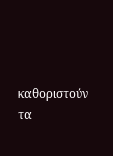καθοριστούν τα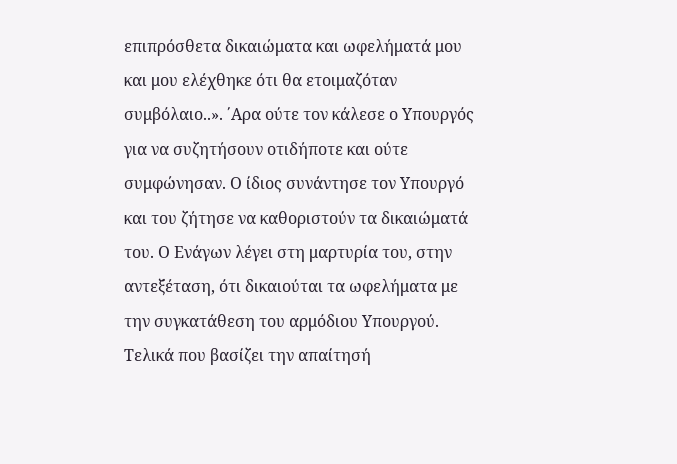επιπρόσθετα δικαιώματα και ωφελήματά μου και μου ελέχθηκε ότι θα ετοιμαζόταν συμβόλαιο..». ΄Αρα ούτε τον κάλεσε ο Υπουργός για να συζητήσουν οτιδήποτε και ούτε συμφώνησαν. Ο ίδιος συνάντησε τον Υπουργό και του ζήτησε να καθοριστούν τα δικαιώματά του. Ο Ενάγων λέγει στη μαρτυρία του, στην αντεξέταση, ότι δικαιούται τα ωφελήματα με την συγκατάθεση του αρμόδιου Υπουργού. Τελικά που βασίζει την απαίτησή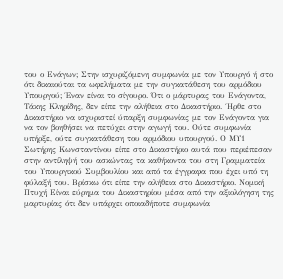του ο Ενάγων; Στην ισχυριζόμενη συμφωνία με τον Υπουργό ή στο ότι δικαιούται τα ωφελήματα με την συγκατάθεση του αρμόδιου Υπουργού; Έναν είναι το σίγουρο. Ότι ο μάρτυρας του Ενάγοντα, Τάκης Κληρίδης, δεν είπε την αλήθεια στο Δικαστήριο. ΄Ηρθε στο Δικαστήριο να ισχυριστεί ύπαρξη συμφωνίας με τον Ενάγοντα για να τον βοηθήσει να πετύχει στην αγωγή του. Ούτε συμφωνία υπήρξε, ούτε συγκατάθεση του αρμόδιου υπουργού. Ο ΜΥ1 Σωτήρης Κωνσταντίνου είπε στο Δικαστήριο αυτά που περιέπεσαν στην αντίληψή του ασκώντας τα καθήκοντα του στη Γραμματεία του Υπουργικού Συμβουλίου και από τα έγγραφα που έχει υπό τη φύλαξή του. Βρίσκω ότι είπε την αλήθεια στο Δικαστήριο. Νομική Πτυχή Είναι εύρημα του Δικαστηρίου μέσα από την αξιολόγηση της μαρτυρίας ότι δεν υπάρχει οποιαδήποτε συμφωνία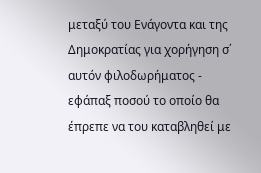μεταξύ του Ενάγοντα και της Δημοκρατίας για χορήγηση σ΄ αυτόν φιλοδωρήματος - εφάπαξ ποσού το οποίο θα έπρεπε να του καταβληθεί με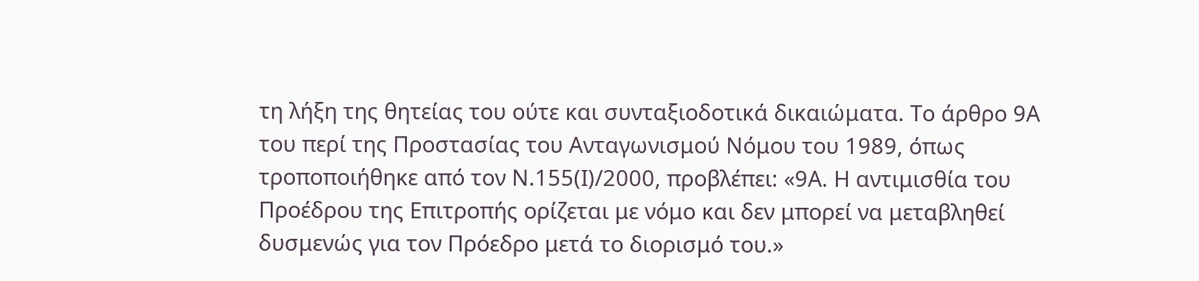τη λήξη της θητείας του ούτε και συνταξιοδοτικά δικαιώματα. Το άρθρο 9Α του περί της Προστασίας του Ανταγωνισμού Νόμου του 1989, όπως τροποποιήθηκε από τον Ν.155(Ι)/2000, προβλέπει: «9Α. Η αντιμισθία του Προέδρου της Επιτροπής ορίζεται με νόμο και δεν μπορεί να μεταβληθεί δυσμενώς για τον Πρόεδρο μετά το διορισμό του.»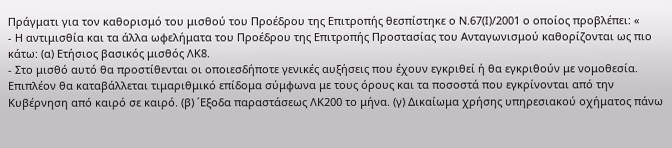Πράγματι για τον καθορισμό του μισθού του Προέδρου της Επιτροπής θεσπίστηκε ο Ν.67(Ι)/2001 ο οποίος προβλέπει: «
- Η αντιμισθία και τα άλλα ωφελήματα του Προέδρου της Επιτροπής Προστασίας του Ανταγωνισμού καθορίζονται ως πιο κάτω: (α) Ετήσιος βασικός μισθός ΛΚ8.
- Στο μισθό αυτό θα προστίθενται οι οποιεσδήποτε γενικές αυξήσεις που έχουν εγκριθεί ή θα εγκριθούν με νομοθεσία. Επιπλέον θα καταβάλλεται τιμαριθμικό επίδομα σύμφωνα με τους όρους και τα ποσοστά που εγκρίνονται από την Κυβέρνηση από καιρό σε καιρό. (β) ΄Εξοδα παραστάσεως ΛΚ200 το μήνα. (γ) Δικαίωμα χρήσης υπηρεσιακού οχήματος πάνω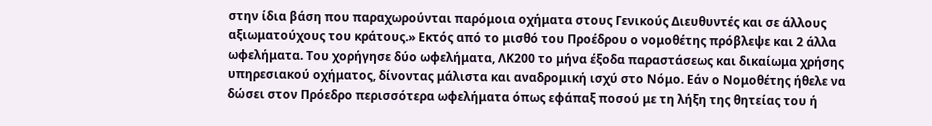στην ίδια βάση που παραχωρούνται παρόμοια οχήματα στους Γενικούς Διευθυντές και σε άλλους αξιωματούχους του κράτους.» Εκτός από το μισθό του Προέδρου ο νομοθέτης πρόβλεψε και 2 άλλα ωφελήματα. Του χορήγησε δύο ωφελήματα, ΛΚ200 το μήνα έξοδα παραστάσεως και δικαίωμα χρήσης υπηρεσιακού οχήματος, δίνοντας μάλιστα και αναδρομική ισχύ στο Νόμο. Εάν ο Νομοθέτης ήθελε να δώσει στον Πρόεδρο περισσότερα ωφελήματα όπως εφάπαξ ποσού με τη λήξη της θητείας του ή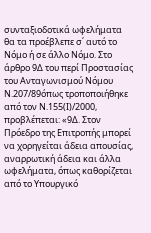συνταξιοδοτικά ωφελήματα θα τα προέβλεπε σ΄ αυτό το Νόμο ή σε άλλο Νόμο. Στο άρθρο 9Δ του περί Προστασίας του Ανταγωνισμού Νόμου Ν.207/89όπως τροποποιήθηκε από τον Ν.155(Ι)/2000, προβλέπεται: «9Δ. Στον Πρόεδρο της Επιτροπής μπορεί να χορηγείται άδεια απουσίας, αναρρωτική άδεια και άλλα ωφελήματα, όπως καθορίζεται από το Υπουργικό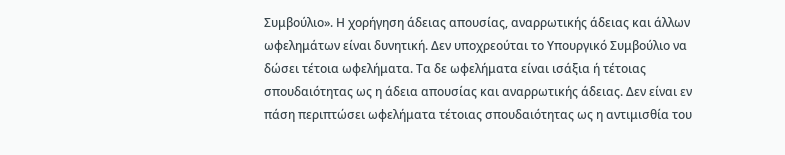Συμβούλιο». Η χορήγηση άδειας απουσίας, αναρρωτικής άδειας και άλλων ωφελημάτων είναι δυνητική. Δεν υποχρεούται το Υπουργικό Συμβούλιο να δώσει τέτοια ωφελήματα. Τα δε ωφελήματα είναι ισάξια ή τέτοιας σπουδαιότητας ως η άδεια απουσίας και αναρρωτικής άδειας. Δεν είναι εν πάση περιπτώσει ωφελήματα τέτοιας σπουδαιότητας ως η αντιμισθία του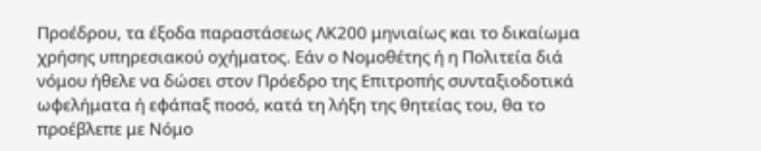Προέδρου, τα έξοδα παραστάσεως ΛΚ200 μηνιαίως και το δικαίωμα χρήσης υπηρεσιακού οχήματος. Εάν ο Νομοθέτης ή η Πολιτεία διά νόμου ήθελε να δώσει στον Πρόεδρο της Επιτροπής συνταξιοδοτικά ωφελήματα ή εφάπαξ ποσό, κατά τη λήξη της θητείας του, θα το προέβλεπε με Νόμο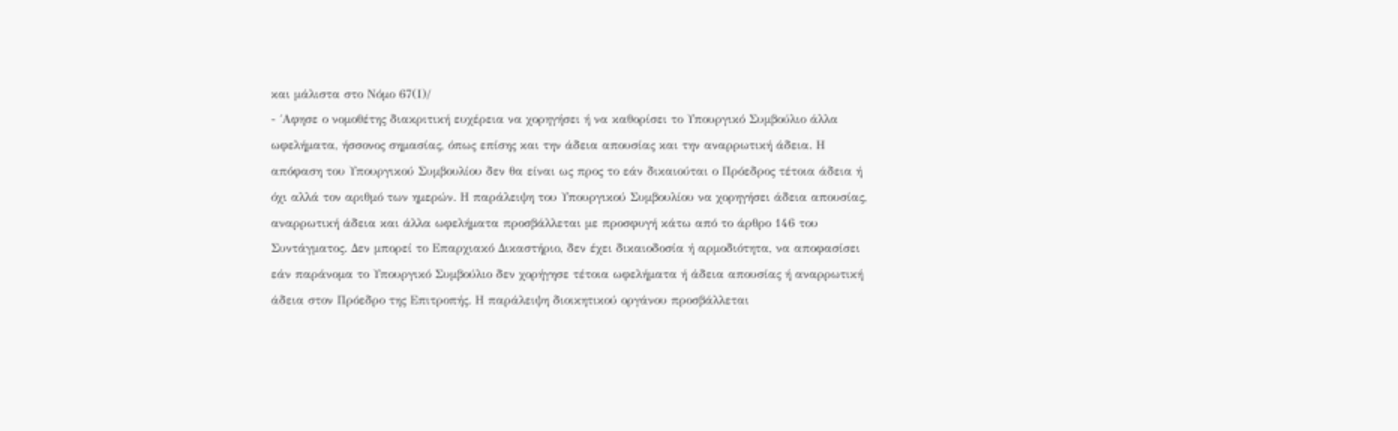και μάλιστα στο Νόμο 67(Ι)/
- ΄Αφησε ο νομοθέτης διακριτική ευχέρεια να χορηγήσει ή να καθορίσει το Υπουργικό Συμβούλιο άλλα ωφελήματα, ήσσονος σημασίας, όπως επίσης και την άδεια απουσίας και την αναρρωτική άδεια. Η απόφαση του Υπουργικού Συμβουλίου δεν θα είναι ως προς το εάν δικαιούται ο Πρόεδρος τέτοια άδεια ή όχι αλλά τον αριθμό των ημερών. Η παράλειψη του Υπουργικού Συμβουλίου να χορηγήσει άδεια απουσίας, αναρρωτική άδεια και άλλα ωφελήματα προσβάλλεται με προσφυγή κάτω από το άρθρο 146 του Συντάγματος. Δεν μπορεί το Επαρχιακό Δικαστήριο, δεν έχει δικαιοδοσία ή αρμοδιότητα, να αποφασίσει εάν παράνομα το Υπουργικό Συμβούλιο δεν χορήγησε τέτοια ωφελήματα ή άδεια απουσίας ή αναρρωτική άδεια στον Πρόεδρο της Επιτροπής. Η παράλειψη διοικητικού οργάνου προσβάλλεται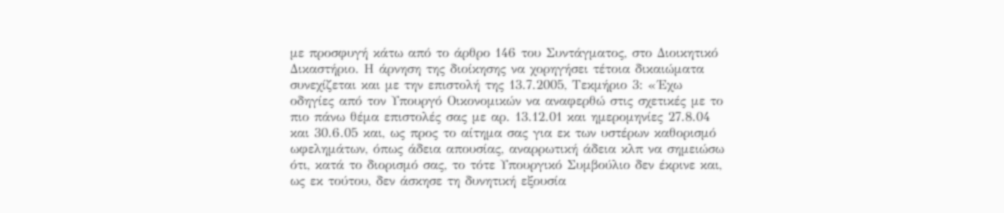με προσφυγή κάτω από το άρθρο 146 του Συντάγματος, στο Διοικητικό Δικαστήριο. Η άρνηση της διοίκησης να χορηγήσει τέτοια δικαιώματα συνεχίζεται και με την επιστολή της 13.7.2005, Τεκμήριο 3: «΄Εχω οδηγίες από τον Υπουργό Οικονομικών να αναφερθώ στις σχετικές με το πιο πάνω θέμα επιστολές σας με αρ. 13.12.01 και ημερομηνίες 27.8.04 και 30.6.05 και, ως προς το αίτημα σας για εκ των υστέρων καθορισμό ωφελημάτων, όπως άδεια απουσίας, αναρρωτική άδεια κλπ να σημειώσω ότι, κατά το διορισμό σας, το τότε Υπουργικό Συμβούλιο δεν έκρινε και, ως εκ τούτου, δεν άσκησε τη δυνητική εξουσία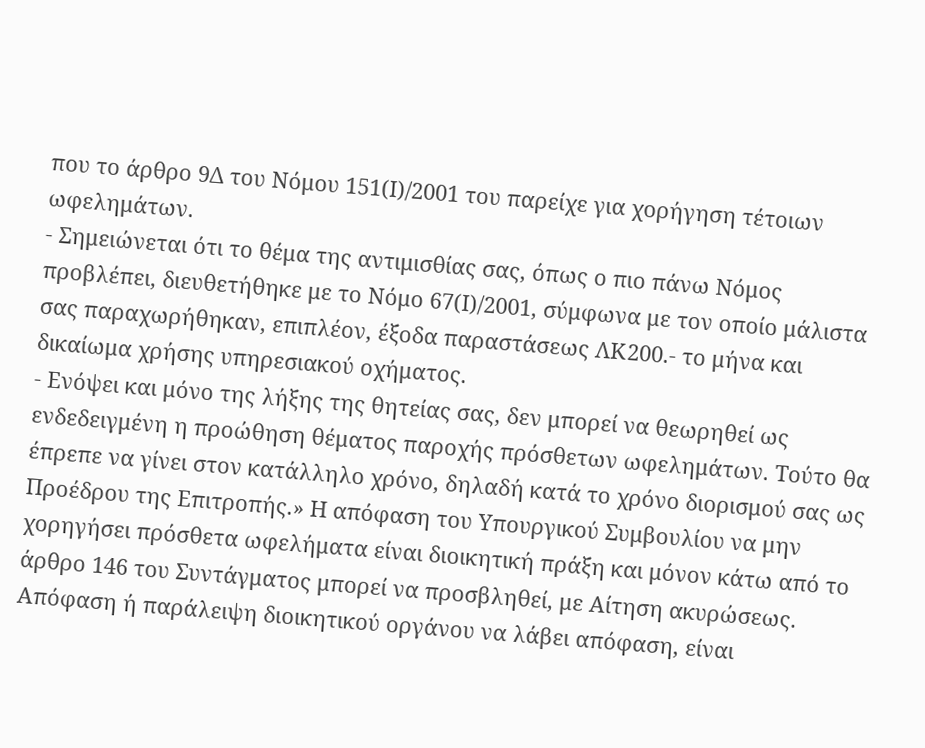που το άρθρο 9Δ του Νόμου 151(Ι)/2001 του παρείχε για χορήγηση τέτοιων ωφελημάτων.
- Σημειώνεται ότι το θέμα της αντιμισθίας σας, όπως ο πιο πάνω Νόμος προβλέπει, διευθετήθηκε με το Νόμο 67(Ι)/2001, σύμφωνα με τον οποίο μάλιστα σας παραχωρήθηκαν, επιπλέον, έξοδα παραστάσεως ΛΚ200.- το μήνα και δικαίωμα χρήσης υπηρεσιακού οχήματος.
- Ενόψει και μόνο της λήξης της θητείας σας, δεν μπορεί να θεωρηθεί ως ενδεδειγμένη η προώθηση θέματος παροχής πρόσθετων ωφελημάτων. Τούτο θα έπρεπε να γίνει στον κατάλληλο χρόνο, δηλαδή κατά το χρόνο διορισμού σας ως Προέδρου της Επιτροπής.» Η απόφαση του Υπουργικού Συμβουλίου να μην χορηγήσει πρόσθετα ωφελήματα είναι διοικητική πράξη και μόνον κάτω από το άρθρο 146 του Συντάγματος μπορεί να προσβληθεί, με Αίτηση ακυρώσεως. Απόφαση ή παράλειψη διοικητικού οργάνου να λάβει απόφαση, είναι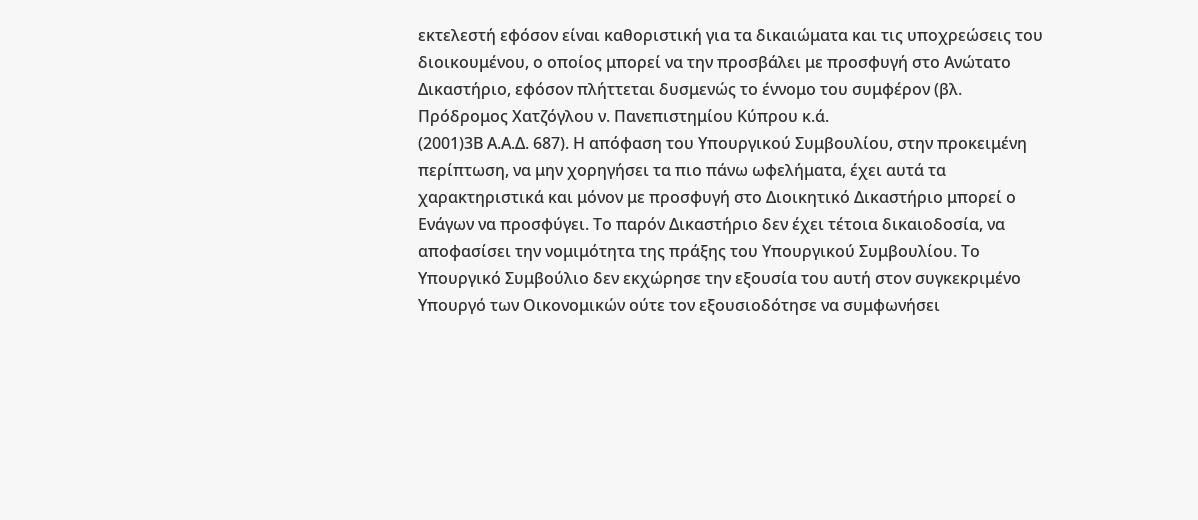εκτελεστή εφόσον είναι καθοριστική για τα δικαιώματα και τις υποχρεώσεις του διοικουμένου, ο οποίος μπορεί να την προσβάλει με προσφυγή στο Ανώτατο Δικαστήριο, εφόσον πλήττεται δυσμενώς το έννομο του συμφέρον (βλ. Πρόδρομος Χατζόγλου ν. Πανεπιστημίου Κύπρου κ.ά.
(2001)3Β Α.Α.Δ. 687). Η απόφαση του Υπουργικού Συμβουλίου, στην προκειμένη περίπτωση, να μην χορηγήσει τα πιο πάνω ωφελήματα, έχει αυτά τα χαρακτηριστικά και μόνον με προσφυγή στο Διοικητικό Δικαστήριο μπορεί ο Ενάγων να προσφύγει. Το παρόν Δικαστήριο δεν έχει τέτοια δικαιοδοσία, να αποφασίσει την νομιμότητα της πράξης του Υπουργικού Συμβουλίου. Το Υπουργικό Συμβούλιο δεν εκχώρησε την εξουσία του αυτή στον συγκεκριμένο Υπουργό των Οικονομικών ούτε τον εξουσιοδότησε να συμφωνήσει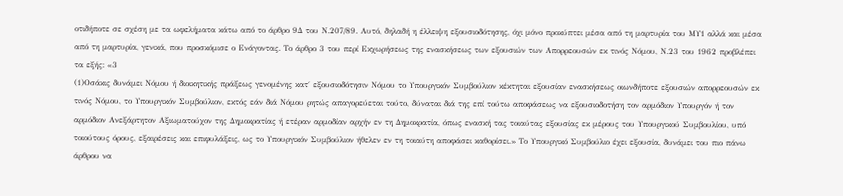οτιδήποτε σε σχέση με τα ωφελήματα κάτω από το άρθρο 9Δ του Ν.207/89. Αυτό, δηλαδή η έλλειψη εξουσιοδότησης, όχι μόνο προκύπτει μέσα από τη μαρτυρία του ΜΥ1 αλλά και μέσα από τη μαρτυρία, γενικά, που προσκόμισε ο Ενάγοντας. Το άρθρο 3 του περί Εκχωρήσεως της ενασκήσεως των εξουσιών των Απορρεουσών εκ τινός Νόμου, Ν.23 του 1962 προβλέπει τα εξής: «3
(1)Οσάκις δυνάμει Νόμου ή διοικητικής πράξεως γενομένης κατ΄ εξουσιοδότησιν Νόμου το Υπουργικόν Συμβούλιον κέκτηται εξουσίαν ενασκήσεως οιωνδήποτε εξουσιών απορρεουσών εκ τινός Νόμου, το Υπουργικόν Συμβούλιον, εκτός εάν διά Νόμου ρητώς απαγορεύεται τούτο, δύναται διά της επί τούτω αποφάσεως να εξουσιοδοτήση τον αρμόδιον Υπουργόν ή τον αρμόδιον Ανεξάρτητον Αξιωματούχον της Δημοκρατίας ή ετέραν αρμοδίαν αρχήν εν τη Δημοκρατία, όπως ενασκή τας τοιαύτας εξουσίας εκ μέρους του Υπουργικού Συμβουλίου, υπό τοιούτους όρους, εξαιρέσεις και επιφυλάξεις, ως το Υπουργικόν Συμβούλιον ήθελεν εν τη τοιαύτη αποφάσει καθορίσει.» Το Υπουργικό Συμβούλιο έχει εξουσία, δυνάμει του πιο πάνω άρθρου να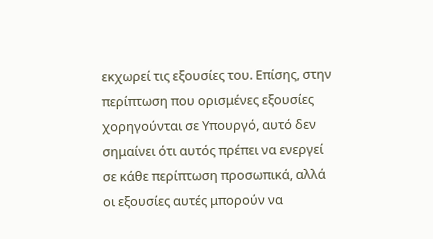εκχωρεί τις εξουσίες του. Επίσης, στην περίπτωση που ορισμένες εξουσίες χορηγούνται σε Υπουργό, αυτό δεν σημαίνει ότι αυτός πρέπει να ενεργεί σε κάθε περίπτωση προσωπικά, αλλά οι εξουσίες αυτές μπορούν να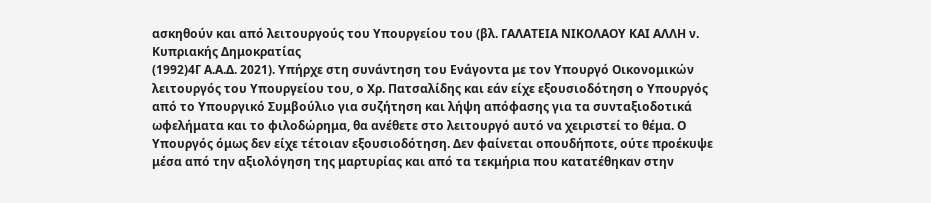ασκηθούν και από λειτουργούς του Υπουργείου του (βλ. ΓΑΛΑΤΕΙΑ ΝΙΚΟΛΑΟΥ ΚΑΙ ΑΛΛΗ ν. Κυπριακής Δημοκρατίας
(1992)4Γ Α.Α.Δ. 2021). Υπήρχε στη συνάντηση του Ενάγοντα με τον Υπουργό Οικονομικών λειτουργός του Υπουργείου του, ο Χρ. Πατσαλίδης και εάν είχε εξουσιοδότηση ο Υπουργός από το Υπουργικό Συμβούλιο για συζήτηση και λήψη απόφασης για τα συνταξιοδοτικά ωφελήματα και το φιλοδώρημα, θα ανέθετε στο λειτουργό αυτό να χειριστεί το θέμα. Ο Υπουργός όμως δεν είχε τέτοιαν εξουσιοδότηση. Δεν φαίνεται οπουδήποτε, ούτε προέκυψε μέσα από την αξιολόγηση της μαρτυρίας και από τα τεκμήρια που κατατέθηκαν στην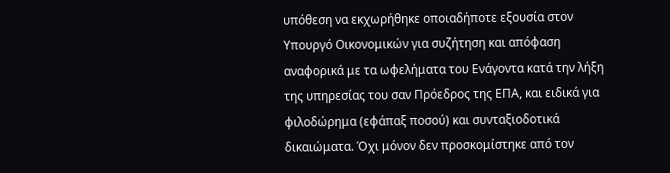υπόθεση να εκχωρήθηκε οποιαδήποτε εξουσία στον Υπουργό Οικονομικών για συζήτηση και απόφαση αναφορικά με τα ωφελήματα του Ενάγοντα κατά την λήξη της υπηρεσίας του σαν Πρόεδρος της ΕΠΑ, και ειδικά για φιλοδώρημα (εφάπαξ ποσού) και συνταξιοδοτικά δικαιώματα. Όχι μόνον δεν προσκομίστηκε από τον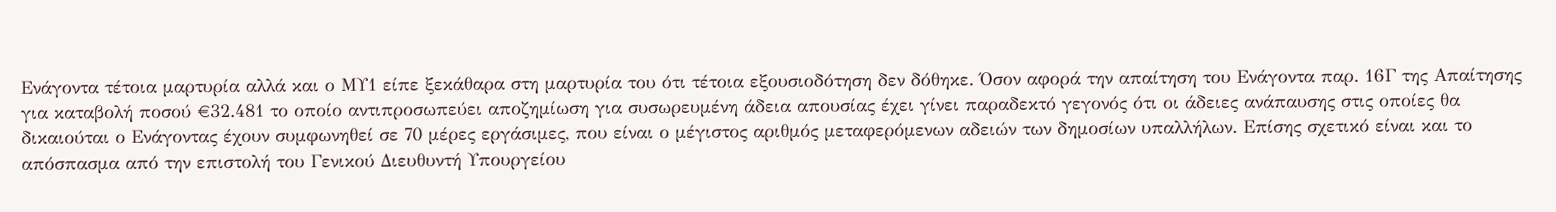Ενάγοντα τέτοια μαρτυρία αλλά και ο ΜΥ1 είπε ξεκάθαρα στη μαρτυρία του ότι τέτοια εξουσιοδότηση δεν δόθηκε. Όσον αφορά την απαίτηση του Ενάγοντα παρ. 16Γ της Απαίτησης για καταβολή ποσού €32.481 το οποίο αντιπροσωπεύει αποζημίωση για συσωρευμένη άδεια απουσίας έχει γίνει παραδεκτό γεγονός ότι οι άδειες ανάπαυσης στις οποίες θα δικαιούται ο Ενάγοντας έχουν συμφωνηθεί σε 70 μέρες εργάσιμες, που είναι ο μέγιστος αριθμός μεταφερόμενων αδειών των δημοσίων υπαλλήλων. Επίσης σχετικό είναι και το απόσπασμα από την επιστολή του Γενικού Διευθυντή Υπουργείου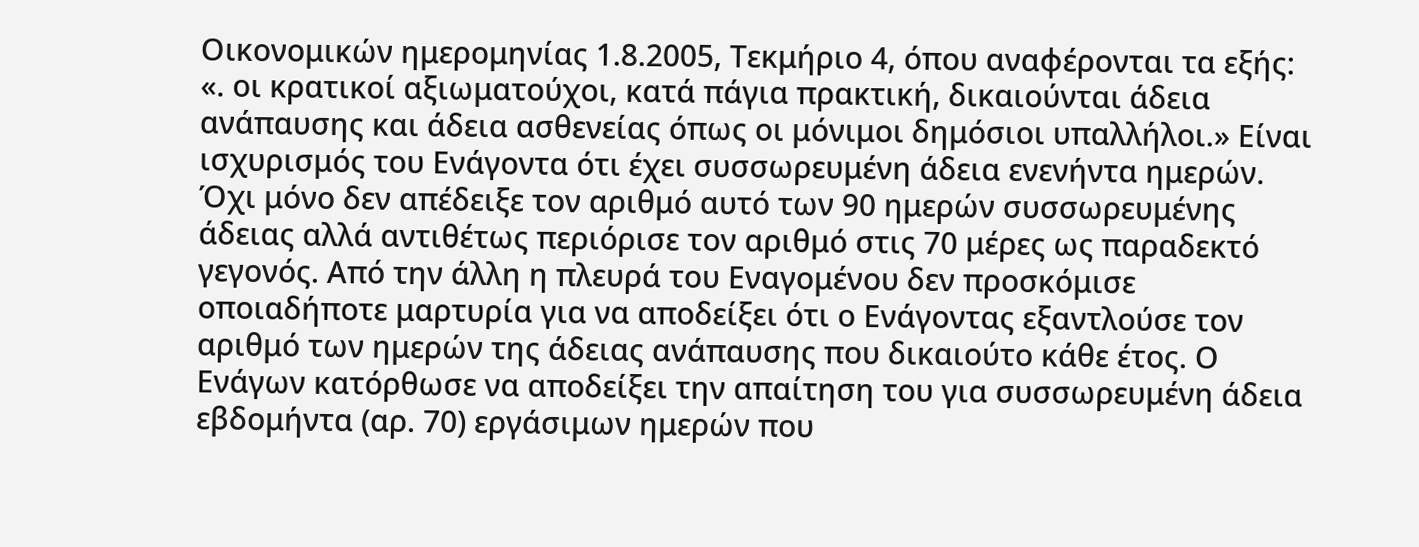Οικονομικών ημερομηνίας 1.8.2005, Τεκμήριο 4, όπου αναφέρονται τα εξής: «. οι κρατικοί αξιωματούχοι, κατά πάγια πρακτική, δικαιούνται άδεια ανάπαυσης και άδεια ασθενείας όπως οι μόνιμοι δημόσιοι υπαλλήλοι.» Είναι ισχυρισμός του Ενάγοντα ότι έχει συσσωρευμένη άδεια ενενήντα ημερών. Όχι μόνο δεν απέδειξε τον αριθμό αυτό των 90 ημερών συσσωρευμένης άδειας αλλά αντιθέτως περιόρισε τον αριθμό στις 70 μέρες ως παραδεκτό γεγονός. Από την άλλη η πλευρά του Εναγομένου δεν προσκόμισε οποιαδήποτε μαρτυρία για να αποδείξει ότι ο Ενάγοντας εξαντλούσε τον αριθμό των ημερών της άδειας ανάπαυσης που δικαιούτο κάθε έτος. Ο Ενάγων κατόρθωσε να αποδείξει την απαίτηση του για συσσωρευμένη άδεια εβδομήντα (αρ. 70) εργάσιμων ημερών που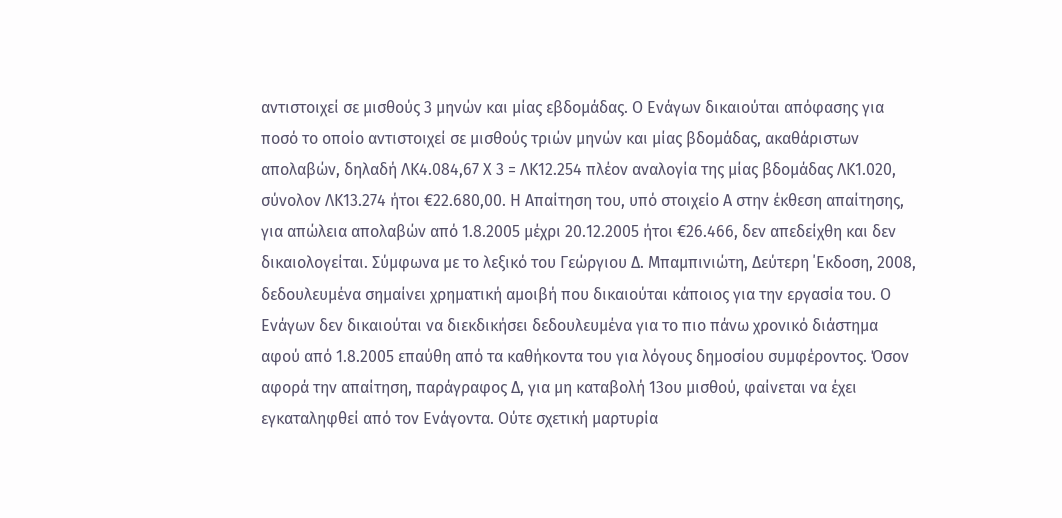αντιστοιχεί σε μισθούς 3 μηνών και μίας εβδομάδας. Ο Ενάγων δικαιούται απόφασης για ποσό το οποίο αντιστοιχεί σε μισθούς τριών μηνών και μίας βδομάδας, ακαθάριστων απολαβών, δηλαδή ΛΚ4.084,67 Χ 3 = ΛΚ12.254 πλέον αναλογία της μίας βδομάδας ΛΚ1.020, σύνολον ΛΚ13.274 ήτοι €22.680,00. Η Απαίτηση του, υπό στοιχείο Α στην έκθεση απαίτησης, για απώλεια απολαβών από 1.8.2005 μέχρι 20.12.2005 ήτοι €26.466, δεν απεδείχθη και δεν δικαιολογείται. Σύμφωνα με το λεξικό του Γεώργιου Δ. Μπαμπινιώτη, Δεύτερη ΄Εκδοση, 2008, δεδουλευμένα σημαίνει χρηματική αμοιβή που δικαιούται κάποιος για την εργασία του. Ο Ενάγων δεν δικαιούται να διεκδικήσει δεδουλευμένα για το πιο πάνω χρονικό διάστημα αφού από 1.8.2005 επαύθη από τα καθήκοντα του για λόγους δημοσίου συμφέροντος. Όσον αφορά την απαίτηση, παράγραφος Δ, για μη καταβολή 13ου μισθού, φαίνεται να έχει εγκαταληφθεί από τον Ενάγοντα. Ούτε σχετική μαρτυρία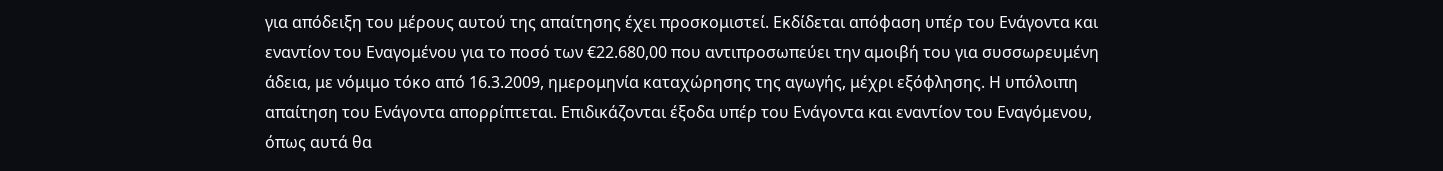για απόδειξη του μέρους αυτού της απαίτησης έχει προσκομιστεί. Εκδίδεται απόφαση υπέρ του Ενάγοντα και εναντίον του Εναγομένου για το ποσό των €22.680,00 που αντιπροσωπεύει την αμοιβή του για συσσωρευμένη άδεια, με νόμιμο τόκο από 16.3.2009, ημερομηνία καταχώρησης της αγωγής, μέχρι εξόφλησης. Η υπόλοιπη απαίτηση του Ενάγοντα απορρίπτεται. Επιδικάζονται έξοδα υπέρ του Ενάγοντα και εναντίον του Εναγόμενου, όπως αυτά θα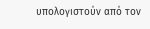υπολογιστούν από τον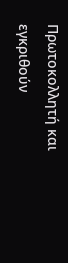Πρωτοκολλητή και εγκριθούν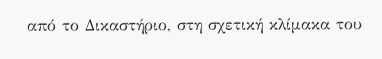από το Δικαστήριο, στη σχετική κλίμακα του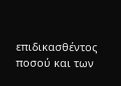επιδικασθέντος ποσού και των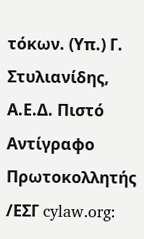τόκων. (Υπ.) Γ. Στυλιανίδης, Α.Ε.Δ. Πιστό Αντίγραφο Πρωτοκολλητής /ΕΣΓ cylaw.org: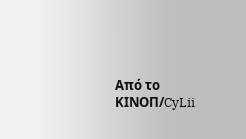Από το ΚΙΝOΠ/CyLii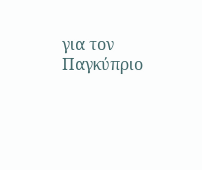για τον Παγκύπριο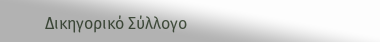Δικηγορικό Σύλλογο